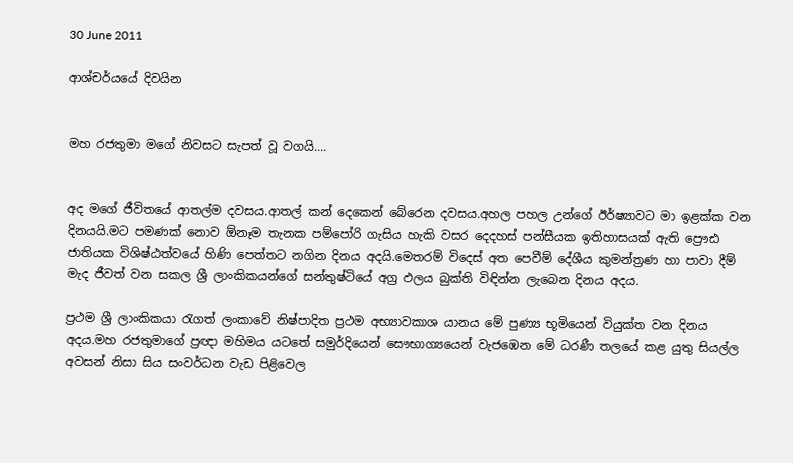30 June 2011

ආශ්චර්යයේ දිවයින


මහ රජතුමා මගේ නිවසට සැපත් වූ වගයි....


අද මගේ ජීවිතයේ ආතල්ම දවසය.ආතල් කන් දෙකෙන් බේරෙන දවසය.අහල පහල උන්ගේ ඊර්ෂ්‍යාවට මා ඉළක්ක වන දිනයයි.මට පමණක් නොව ඕනෑම තැනක පම්පෝරි ගැසිය හැකි වසර දෙදහස් පන්සීයක ඉතිහාසයක් ඇති ප්‍රෞඪ ජාතියක විශිෂ්ඨත්වයේ හිණි පෙත්තට නගින දිනය අදයි.මෙතරම් විදෙස් අත පෙවීම් දේශීය කුමන්ත්‍රණ හා පාවා දීම් මැද ජීවත් වන සකල ශ්‍රී ලාංකිකයන්ගේ සන්තුෂ්ටියේ අග්‍ර ඵලය බුක්ති විඳින්න ලැබෙන දිනය අදය.

ප්‍රථම ශ්‍රී ලාංකිකයා රැගත් ලංකාවේ නිෂ්පාදිත ප්‍රථම අභ්‍යාවකාශ යානය මේ පුණ්‍ය භූමියෙන් වියුක්ත වන දිනය අදය.මහ රජතුමාගේ ප්‍රඥා මහිමය යටතේ සමුර්දියෙන් සෞභාග්‍යයෙන් වැජඹෙන මේ ධරණී තලයේ කළ යුතු සියල්ල අවසන් නිසා සිය සංවර්ධන වැඩ පිළිවෙල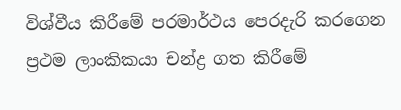විශ්වීය කිරීමේ පරමාර්ථය පෙරදැරි කරගෙන ප්‍රථම ලාංකිකයා චන්ද්‍ර ගත කිරීමේ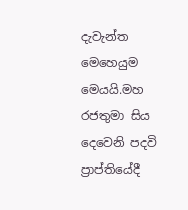දැවැන්ත මෙහෙයුම මෙයයි.මහ රජතුමා සිය දෙවෙනි පදවි ප්‍රාප්තියේදී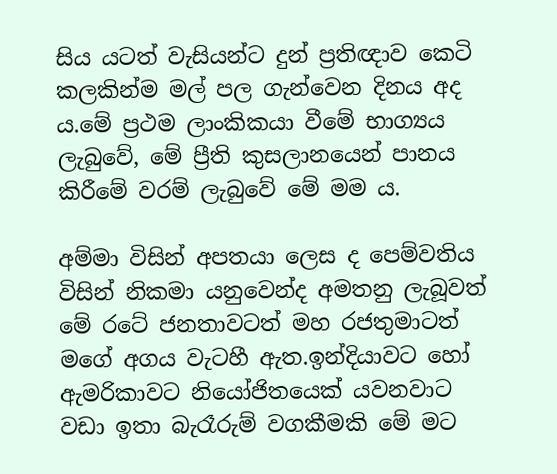සිය යටත් වැසියන්ට දුන් ප්‍රතිඥාව කෙටි කලකින්ම මල් පල ගැන්වෙන දිනය අද ය.මේ ප්‍රථම ලාංකිකයා වීමේ භාග්‍යය ලැබුවේ, මේ ප්‍රීති කුසලානයෙන් පානය කිරීමේ වරම් ලැබුවේ මේ මම ය.

අම්මා විසින් අපතයා ලෙස ද පෙම්වතිය විසින් නිකමා යනුවෙන්ද අමතනු ලැබූවත් මේ රටේ ජනතාවටත් මහ රජතුමාටත් මගේ අගය වැටහී ඇත.ඉන්දියාවට හෝ ඇමරිකාවට නියෝජිතයෙක් යවනවාට වඩා ඉතා බැරෑරුම් වගකීමකි මේ මට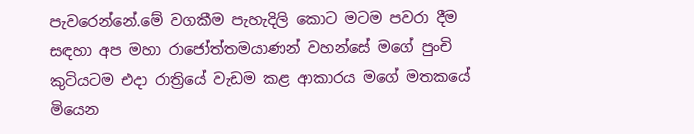පැවරෙන්නේ.මේ වගකීම පැහැදිලි කොට මටම පවරා දීම සඳහා අප මහා රාජෝත්තමයාණන් වහන්සේ මගේ පුංචි කුටියටම එදා රාත්‍රියේ වැඩම කළ ආකාරය මගේ මතකයේ මියෙන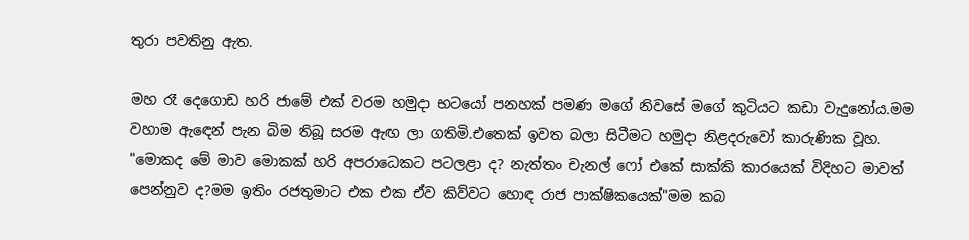තුරා පවතිනු ඇත.

මහ රෑ දෙගොඩ හරි ජාමේ එක් වරම හමුදා භටයෝ පනහක් පමණ මගේ නිවසේ මගේ කුටියට කඩා වැදුනෝය.මම වහාම ඇඳෙන් පැන බිම තිබූ සරම ඇඟ ලා ගතිමි.එතෙක් ඉවත බලා සිටීමට හමුදා නිළදරුවෝ කාරුණික වූහ.
"මොකද මේ මාව මොකක් හරි අපරාධෙකට පටලළා ද? නැත්තං චැනල් ෆෝ එකේ සාක්කි කාරයෙක් විදිහට මාවත් පෙන්නුව ද?මම ඉතිං රජතුමාට එක එක ඒව කිව්වට හොඳ රාජ පාක්ෂිකයෙක්"මම කබ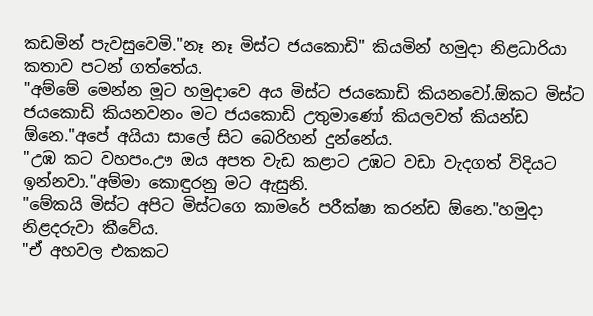කඩමින් පැවසුවෙමි."නෑ නෑ මිස්ට ජයකොඩි" කියමින් හමුදා නිළධාරියා කතාව පටන් ගත්තේය.
"අම්මේ මෙන්න මූට හමුදාවෙ අය මිස්ට ජයකොඩි කියනවෝ.ඕකට මිස්ට ජයකොඩි කියනවනං මට ජයකොඩි උතුමාණෝ කියලවත් කියන්ඩ ඕනෙ."අපේ අයියා සාලේ සිට බෙරිහන් දුන්නේය.
"උඹ කට වහපං.ඌ ඔය අපත වැඩ කළාට උඹට වඩා වැදගත් විදියට ඉන්නවා."අම්මා කොඳුරනු මට ඇසුනි.
"මේකයි මිස්ට අපිට මිස්ටගෙ කාමරේ පරීක්ෂා කරන්ඩ ඕනෙ."හමුදා නිළදරුවා කීවේය.
"ඒ අහවල එකකට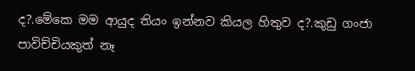ද?.මේකෙ මම ආයුද තියං ඉන්නව කියල හිතුව ද?.කුඩු ගංජා පාවිච්චියකුත් නෑ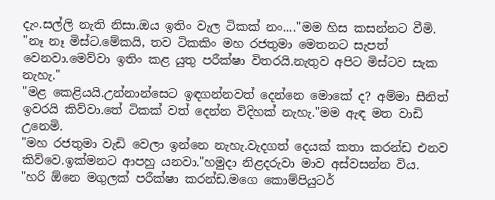දැං.සල්ලි නැති නිසා.ඔය ඉතිං වැල ටිකක් නං...."මම හිස කසන්නට වීමි.
"නෑ නෑ මිස්ට.මේකයි, තව ටිකකිං මහ රජතුමා මෙතනට සැපත් වෙනවා.මෙව්වා ඉතිං කළ යුතු පරීක්ෂා විතරයි.නැතුව අපිට මිස්ටව සැක නැහැ."
"මළ කෙළියයි.උන්නාන්සෙට ඉඳගන්නවත් දෙන්නෙ මොකේ ද? අම්මා සීනිත් ඉවරයි කිව්වා.තේ ටිකක් වත් දෙන්න විදිහක් නැහැ."මම ඇඳ මත වාඩි උනෙමි.
"මහ රජතුමා වැඩි වෙලා ඉන්නෙ නැහැ.වැදගත් දෙයක් කතා කරන්ඩ එනව කිව්වෙ.ඉක්මනට ආපහු යනවා."හමුදා නිළදරුවා මාව අස්වසන්න විය.
"හරි ඕනෙ මගුලක් පරීක්ෂා කරන්ඩ.මගෙ කොම්පියුටර්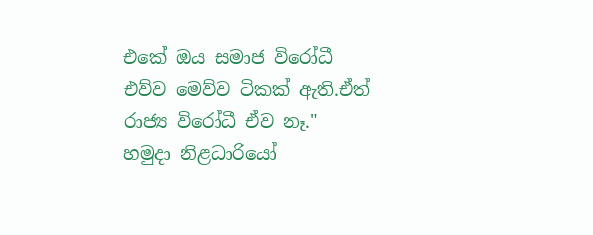එකේ ඔය සමාජ විරෝධී එව්ව මෙව්ව ටිකක් ඇති.ඒත් රාජ්‍ය විරෝධී ඒව නෑ." හමුදා නිළධාරියෝ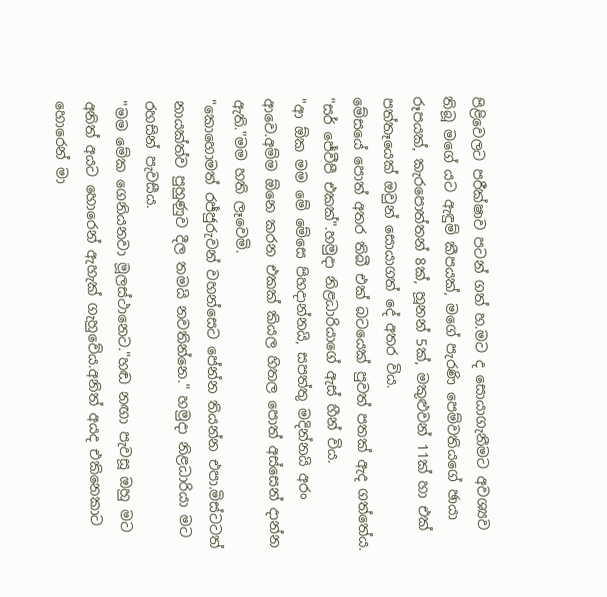පිළිවෙලට පරීක්ෂාව පටන් ගත් හ.මට ද සොයාගැනීමට අවශ්‍යව තිබූ මගේ යට ඇඳුම් කීපයක්, මගේ පැරණි පෙම්වතියගේ ඡායා රූපයක්, කැරපොත්තන් 8ක්, හූනන් 5ක්, මකුළුවන් 11ක් හා එක් පත්තෑයෙක් ඔවුන් සොයාගත් දේ අතර විය.
මේසයේ පොත් අතර තිබී එක් බටයෙක් පුවත් පතක් ඇද ගත්තේය.
"සර් ජේවීපී එකක්".හමුදා නිළධාරියාගේ ඇස් හීන් විය.
"ආ ඕක මම මේ මේසෙ පිහදාන්නයි, සපත්තු මදින්නයි අරං ආවෙ.අම්ම ඕනෙ කරන එකක් කියල හිතල පොත් අස්සෙන් දාන්න ඇති."මම හති ලෑවෙමි.
"කොහොමත් රජ්ජුරුවන් වහන්සෙට පේන්න තියන්න එපා.මිස්ටටත් නායක්ත්ව පුහුණුව දීල තමයි නවතින්නෙ." හමුදා නිළධාරියා මට රහසින් පැවසීය.
"මම මේක ගෙනියනවා මූලස්ථානෙට."හඬ නඟා පැවසූ ඔහු මට අනිත් අයට හොරෙන් ඇහැක් ගැහුවේය.අනිත් අයද එකිනෙකාට හොරෙන් මා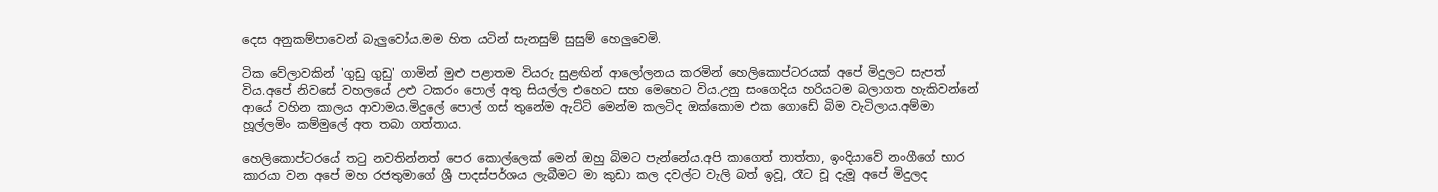දෙස අනුකම්පාවෙන් බැලුවෝය.මම හිත යටින් සැනසුම් සුසුම් හෙලුවෙමි.

ටික වේලාවකින් 'ගුඩු ගුඩු' ගාමින් මුළු පළාතම වියරු සුළඟින් ආලෝලනය කරමින් හෙලිකොප්ටරයක් අපේ මිදුලට සැපත් විය.අපේ නිවසේ වහලයේ උළු ටකරං පොල් අතු සියල්ල එහෙට සහ මෙහෙට විය.උනු සංගෙදිය හරියටම බලාගත හැකිවන්නේ ආයේ වහින කාලය ආවාමය.මිදුලේ පොල් ගස් තුනේම ඇට්ටි මෙන්ම කලටිද ඔක්කොම එක ගොඩේ බිම වැටිලාය.අම්මා හූල්ලමිං කම්මුලේ අත තබා ගත්තාය.

හෙලිකොප්ටරයේ තටු නවතින්නත් පෙර කොල්ලෙක් මෙන් ඔහු බිමට පැන්නේය.අපි කාගෙත් තාත්තා, ඉංදියාවේ නංගීගේ භාර කාරයා වන අපේ මහ රජතුමාගේ ශ්‍රී පාදස්පර්ශය ලැබීමට මා කුඩා කල දවල්ට වැලි බත් ඉවූ, රෑට චූ දැමූ අපේ මිදුලද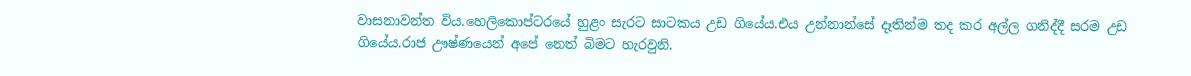වාසනාවන්ත විය.හෙලිකොප්ටරයේ හුළං සැරට සාටකය උඩ ගියේය.එය උන්නාන්සේ දෑතින්ම තද කර අල්ල ගනිද්දී සරම උඩ ගියේය.රාජ ඌෂ්ණයෙන් අපේ නෙත් බිමට හැරවුනි.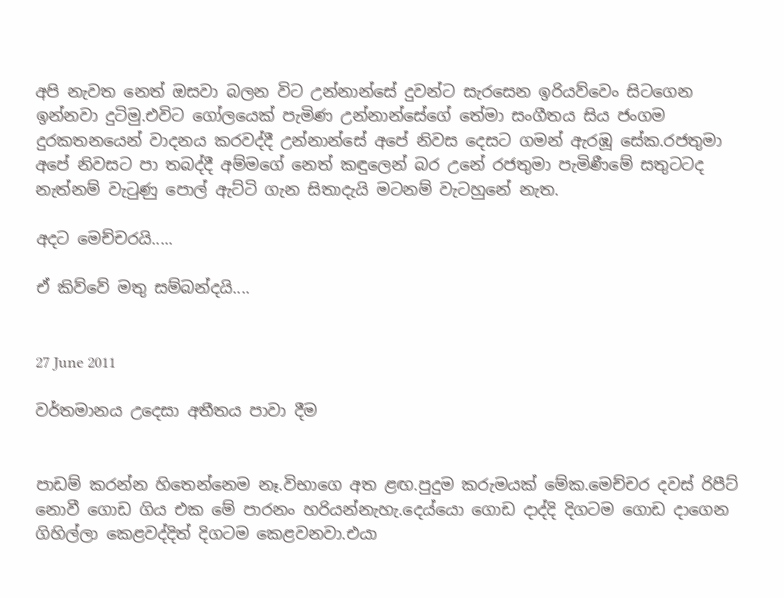අපි නැවත නෙත් ඔසවා බලන විට උන්නාන්සේ දුවන්ට සැරසෙන ඉරියව්වෙං සිටගෙන ඉන්නවා දුටිමු.එවිට ගෝලයෙක් පැමිණ උන්නාන්සේගේ තේමා සංගීතය සිය ජංගම දුරකතනයෙන් වාදනය කරවද්දී උන්නාන්සේ අපේ නිවස දෙසට ගමන් ඇරඹූ සේක.රජතුමා අපේ නිවසට පා තබද්දී අම්මගේ නෙත් කඳුලෙන් බර උනේ රජතුමා පැමිණීමේ සතුටටද නැත්නම් වැටුණු පොල් ඇට්ටි ගැන සිතාදැයි මටනම් වැටහුනේ නැත.

අදට මෙච්චරයි.....

ඒ කිව්වේ මතු සම්බන්දයි....


27 June 2011

වර්තමානය උදෙසා අතීතය පාවා දීම


පාඩම් කරන්න හිතෙන්නෙම නෑ.විභාගෙ අත ළඟ.පුදුම කරුමයක් මේක.මෙච්චර දවස් රිපීට් නොවී ගොඩ ගිය එක මේ පාරනං හරියන්නැහැ.දෙය්යො ගොඩ දාද්දි දිගටම ගොඩ දාගෙන ගිහිල්ලා කෙළවද්දිත් දිගටම කෙළවනවා.එයා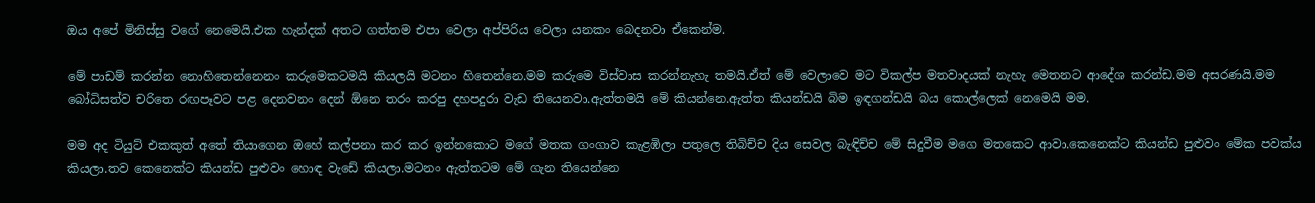ඔය අපේ මිනිස්සු වගේ නෙමෙයි.එක හැන්දක් අතට ගත්තම එපා වෙලා අප්පිරිය වෙලා යනකං බෙදනවා ඒකෙන්ම.

මේ පාඩම් කරන්න නොහිතෙන්නෙනං කරුමෙකටමයි කියලයි මටනං හිතෙන්නෙ.මම කරුමෙ විස්වාස කරන්නැහැ තමයි.ඒත් මේ වෙලාවෙ මට විකල්ප මතවාදයක් නැහැ මෙතනට ආදේශ කරන්ඩ.මම අසරණයි.මම බෝධිසත්ව චරිතෙ රඟපෑවට පළ දෙනවනං දෙන් ඕනෙ තරං කරපු දහපදුරා වැඩ තියෙනවා.ඇත්තමයි මේ කියන්නෙ.ඇත්ත කියන්ඩයි බිම ඉඳගන්ඩයි බය කොල්ලෙක් නෙමෙයි මම.

මම අද ටියුට් එකකුත් අතේ තියාගෙන ඔහේ කල්පනා කර කර ඉන්නකොට මගේ මතක ගංගාව කැළඹිලා පතුලෙ තිබිච්ච දිය සෙවල බැඳිච්ච මේ සිදුවීම මගෙ මතකෙට ආවා.කෙනෙක්ට කියන්ඩ පුළුවං මේක පවක්ය කියලා.තව කෙනෙක්ට කියන්ඩ පුළුවං හොඳ වැඩේ කියලා.මටනං ඇත්තටම මේ ගැන තියෙන්නෙ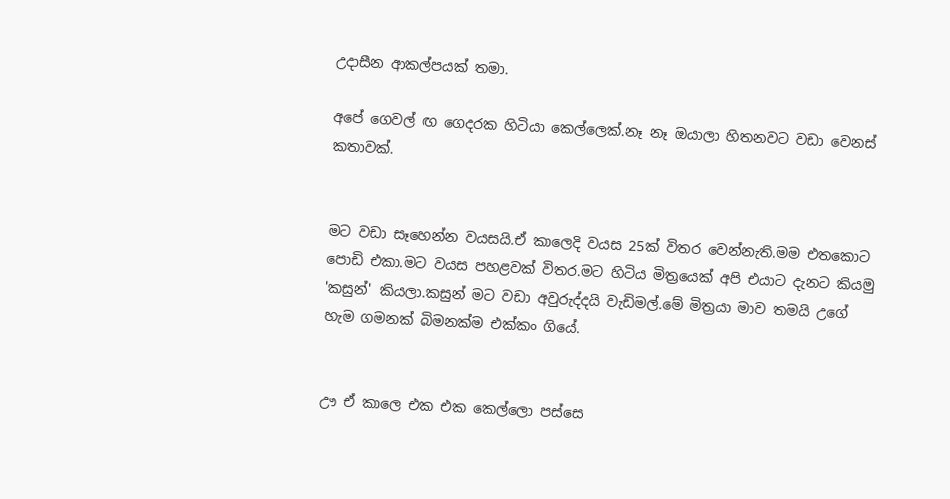උදාසීන ආකල්පයක් තමා.

අපේ ගෙවල් ඟ ගෙදරක හිටියා කෙල්ලෙක්.නෑ නෑ ඔයාලා හිතනවට වඩා වෙනස් කතාවක්.


මට වඩා සෑහෙන්න වයසයි.ඒ කාලෙදි වයස 25ක් විතර වෙන්නැති.මම එතකොට පොඩි එකා.මට වයස පහළවක් විතර.මට හිටිය මිත්‍රයෙක් අපි එයාට දැනට කියමු 'කසුන්' කියලා.කසුන් මට වඩා අවුරුද්දයි වැඩිමල්.මේ මිත්‍රයා මාව තමයි උගේ හැම ගමනක් බිමනක්ම එක්කං ගියේ.


ඌ ඒ කාලෙ එක එක කෙල්ලො පස්සෙ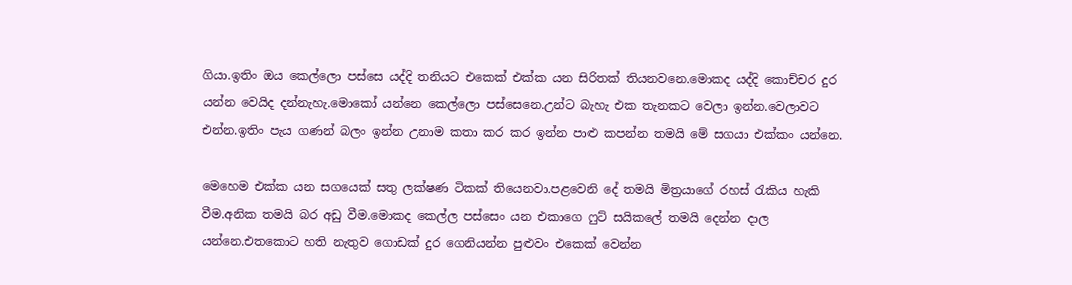ගියා.ඉතිං ඔය කෙල්ලො පස්සෙ යද්දි තනියට එකෙක් එක්ක යන සිරිතක් තියනවනෙ.මොකද යද්දි කොච්චර දුර යන්න වෙයිද දන්නැහැ.මොකෝ යන්නෙ කෙල්ලො පස්සෙනෙ.උන්ට බැහැ එක තැනකට වෙලා ඉන්න.වෙලාවට එන්න.ඉතිං පැය ගණන් බලං ඉන්න උනාම කතා කර කර ඉන්න පාළු කපන්න තමයි මේ සගයා එක්කං යන්නෙ.

මෙහෙම එක්ක යන සගයෙක් සතු ලක්ෂණ ටිකක් තියෙනවා.පළවෙනි දේ තමයි මිත්‍රයාගේ රහස් රැකිය හැකි වීම.අනික තමයි බර අඩු වීම.මොකද කෙල්ල පස්සෙං යන එකාගෙ ෆුට් සයිකලේ තමයි දෙන්න දාල යන්නෙ.එතකොට හති නැතුව ගොඩක් දුර ගෙනියන්න පුළුවං එකෙක් වෙන්න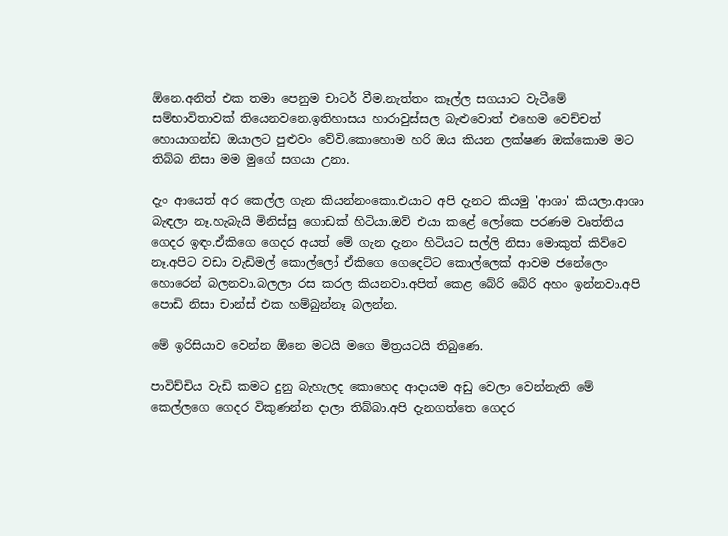ඕනෙ.අනිත් එක තමා පෙනුම චාටර් වීම.නැත්තං කෑල්ල සගයාට වැටීමේ සම්භාවිතාවක් තියෙනවනෙ.ඉතිහාසය හාරාවුස්සල බැළුවොත් එහෙම වෙච්චත් හොයාගන්ඩ ඔයාලට පුළුවං වේවි.කොහොම හරි ඔය කියන ලක්ෂණ ඔක්කොම මට තිබ්බ නිසා මම මුගේ සගයා උනා.

දැං ආයෙත් අර කෙල්ල ගැන කියන්නංකො.එයාට අපි දැනට කියමු 'ආශා' කියලා.ආශා බැඳලා නෑ.හැබැයි මිනිස්සු ගොඩක් හිටියා.ඔව් එයා කළේ ලෝකෙ පරණම වෘත්තිය ගෙදර ඉඳං.ඒකිගෙ ගෙදර අයත් මේ ගැන දැනං හිටියට සල්ලි නිසා මොකුත් කිව්වෙ නෑ.අපිට වඩා වැඩිමල් කොල්ලෝ ඒකිගෙ ගෙදෙට්ට කොල්ලෙක් ආවම ජනේලෙං හොරෙන් බලනවා.බලලා රස කරල කියනවා.අපිත් කෙළ බේරි බේරි අහං ඉන්නවා.අපි පොඩි නිසා චාන්ස් එක හම්බුන්නෑ බලන්න.

මේ ඉරිසියාව වෙන්න ඕනෙ මටයි මගෙ මිත්‍රයටයි තිබුණෙ.

පාවිච්චිය වැඩි කමට දුනු බැහැලද කොහෙද ආදායම අඩු වෙලා වෙන්නැති මේ කෙල්ලගෙ ගෙදර විකුණන්න දාලා තිබ්බා.අපි දැනගත්තෙ ගෙදර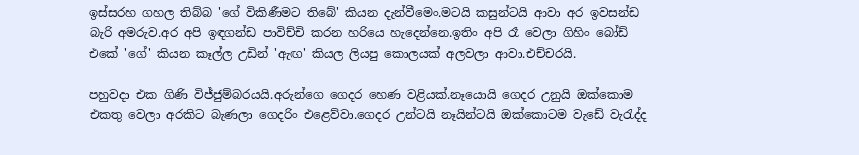ඉස්සරහ ගහල තිබ්බ 'ගේ විකිණීමට තිබේ' කියන දැන්වීමෙං.මටයි කසුන්ටයි ආවා අර ඉවසන්ඩ බැරි අමරුව.අර අපි ඉඳගන්ඩ පාවිච්චි කරන හරියෙ හැදෙන්නෙ.ඉතිං අපි රෑ වෙලා ගිහිං බෝඩ් එකේ 'ගේ' කියන කෑල්ල උඩින් 'ඇඟ' කියල ලියපු කොලයක් අලවලා ආවා.එච්චරයි.

පහුවදා එක ගිණි විජ්ජුම්බරයයි.අරුන්ගෙ ගෙදර හෙණ වළියක්.නෑයොයි ගෙදර උනුයි ඔක්කොම එකතු වෙලා අරකිට බැණලා ගෙදරිං එළෙව්වා.ගෙදර උන්ටයි නෑයින්ටයි ඔක්කොටම වැඩේ වැරැද්ද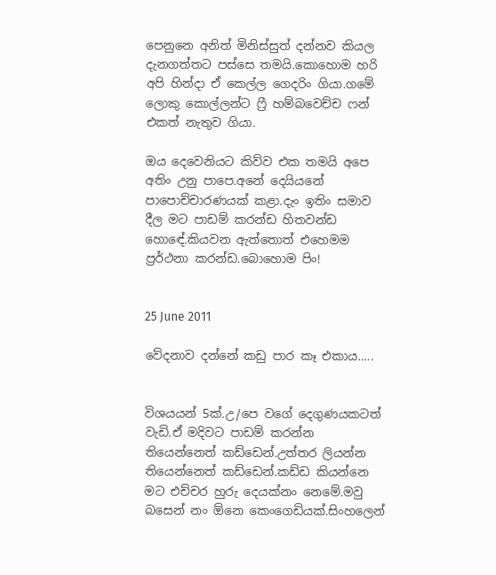පෙනුනෙ අනිත් මිනිස්සුත් දන්නව කියල දැනගත්තට පස්සෙ තමයි.කොහොම හරි අපි හින්දා ඒ කෙල්ල ගෙදරිං ගියා.ගමේ ලොකු කොල්ලන්ට ෆ්‍රී හම්බවෙච්ච ෆන් එකත් නැතුව ගියා.

ඔය දෙවෙනියට කිව්ව එක තමයි අපෙ අතිං උනු පාපෙ.අනේ දෙයියනේ පාපොච්චාරණයක් කළා.දැං ඉතිං සමාව දීල මට පාඩම් කරන්ඩ හිතවන්ඩ හොඳේ.කියවන ඇත්තොත් එහෙමම ප්‍රර්ථනා කරන්ඩ.බොහොම පිං!


25 June 2011

වේදනාව දන්නේ කඩු පාර කෑ එකාය.....


විශයයන් 5ක්.උ/පෙ වගේ දෙගුණයකටත් වැඩි.ඒ මදිවට පාඩම් කරන්න තියෙන්නෙත් කඩ්ඩෙන්.උත්තර ලියන්න තියෙන්නෙත් කඩ්ඩෙන්.කඩ්ඩ කියන්නෙ මට එච්චර හුරු දෙයක්නං නෙමේ.මවු බසෙන් නං ඕනෙ කෙංගෙඩියක්.සිංහලෙන්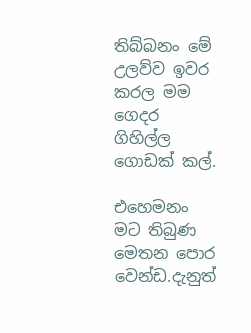තිබ්බනං මේ උලව්ව ඉවර කරල මම ගෙදර ගිහිල්ල ගොඩක් කල්.

එහෙමනං මට තිබුණ මෙතන පොර වෙන්ඩ.දැනුත්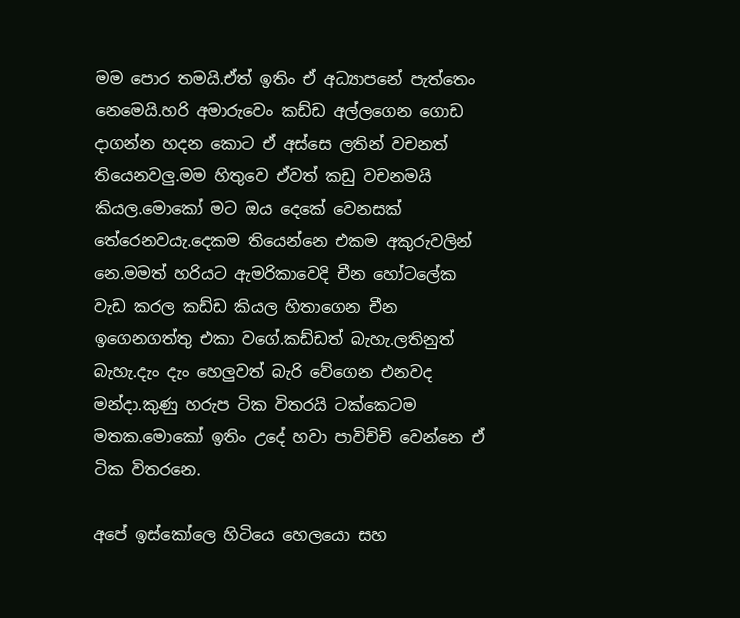මම පොර තමයි.ඒත් ඉතිං ඒ අධ්‍යාපනේ පැත්තෙං නෙමෙයි.හරි අමාරුවෙං කඩ්ඩ අල්ලගෙන ගොඩ දාගන්න හදන කොට ඒ අස්සෙ ලතින් වචනත් තියෙනවලු.මම හිතුවෙ ඒවත් කඩු වචනමයි කියල.මොකෝ මට ඔය දෙකේ වෙනසක් තේරෙනවයැ.දෙකම තියෙන්නෙ එකම අකුරුවලින් නෙ.මමත් හරියට ඇමරිකාවෙදි චීන හෝටලේක වැඩ කරල කඩ්ඩ කියල හිතාගෙන චීන ඉගෙනගත්තු එකා වගේ.කඩ්ඩත් බැහැ.ලතිනුත් බැහැ.දැං දැං හෙලුවත් බැරි වේගෙන එනවද මන්දා.කුණු හරුප ටික විතරයි ටක්කෙටම මතක.මොකෝ ඉතිං උදේ හවා පාවිච්චි වෙන්නෙ ඒ ටික විතරනෙ.

අපේ ඉස්කෝලෙ හිටියෙ හෙලයො සහ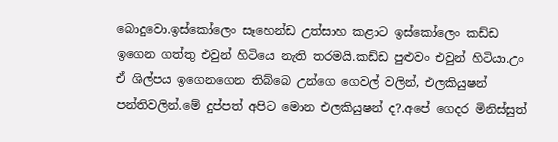බොදුවො.ඉස්කෝලෙං සෑහෙන්ඩ උත්සාහ කළාට ඉස්කෝලෙං කඩ්ඩ ඉගෙන ගත්තු එවුන් හිටියෙ නැති තරමයි.කඩ්ඩ පුළුවං එවුන් හිටියා.උං ඒ ශිල්පය ඉගෙනගෙන තිබ්බෙ උන්ගෙ ගෙවල් වලින්, එලකියුෂන් පන්තිවලින්.මේ දුප්පත් අපිට මොන එලකියුෂන් ද?.අපේ ගෙදර මිනිස්සුත්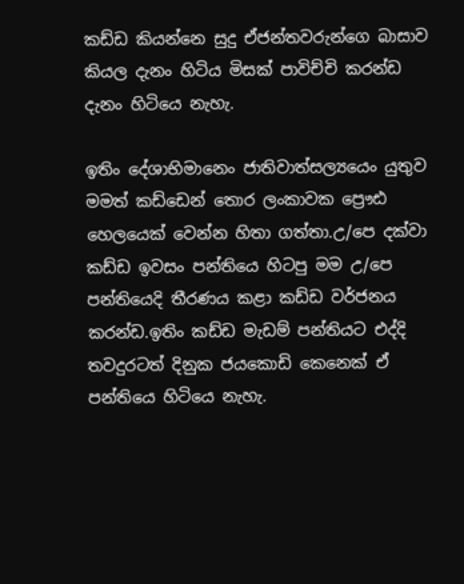කඩ්ඩ කියන්නෙ සුදු ඒජන්තවරුන්ගෙ බාසාව කියල දැනං හිටිය මිසක් පාවිච්චි කරන්ඩ දැනං හිටියෙ නැහැ.

ඉතිං දේශාභිමානෙං ජාතිවාත්සල්‍යයෙං යුතුව මමත් කඩ්ඩෙන් තොර ලංකාවක ප්‍රෞඪ හෙලයෙක් වෙන්න හිතා ගත්තා.උ/පෙ දක්වා කඩ්ඩ ඉවසං පන්තියෙ හිටපු මම උ/පෙ පන්තියෙදි තීරණය කළා කඩ්ඩ වර්ජනය කරන්ඩ.ඉතිං කඩ්ඩ මැඩම් පන්තියට එද්දි තවදුරටත් දිනුක ජයකොඩි කෙනෙක් ඒ පන්තියෙ හිටියෙ නැහැ.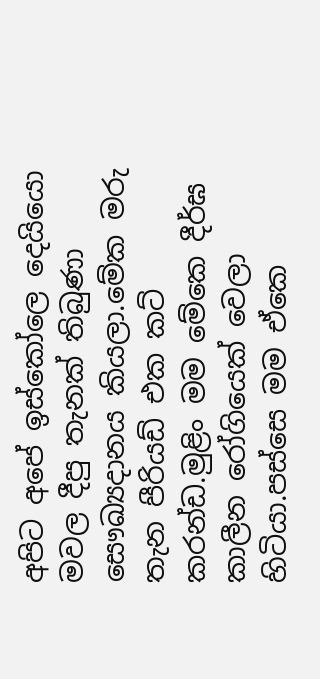අපිට අපේ ඉස්කෝලෙ දෙයියො මවල දීපු තැනක් තිබුණා සෞඛ්‍යදානය කියලා.මේක මරු තැන පීරියඩ් එක කට් කරන්ඩ.මුළිං මම මේකෙ දීර්ඝ කාලීන රෝගියෙක් වෙලා හිටියා.පස්සෙ මම ඒකෙ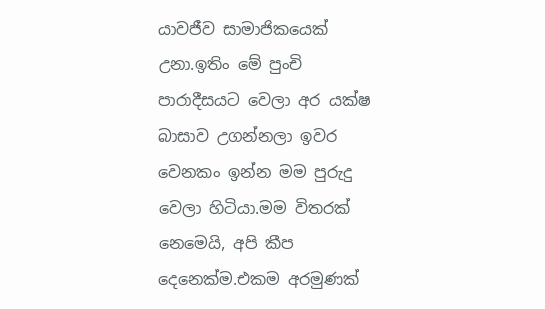යාවජීව සාමාජිකයෙක් උනා.ඉතිං මේ පුංචි පාරාදීසයට වෙලා අර යක්ෂ බාසාව උගන්නලා ඉවර වෙනකං ඉන්න මම පුරුදු වෙලා හිටියා.මම විතරක් නෙමෙයි, අපි කීප දෙනෙක්ම.එකම අරමුණක්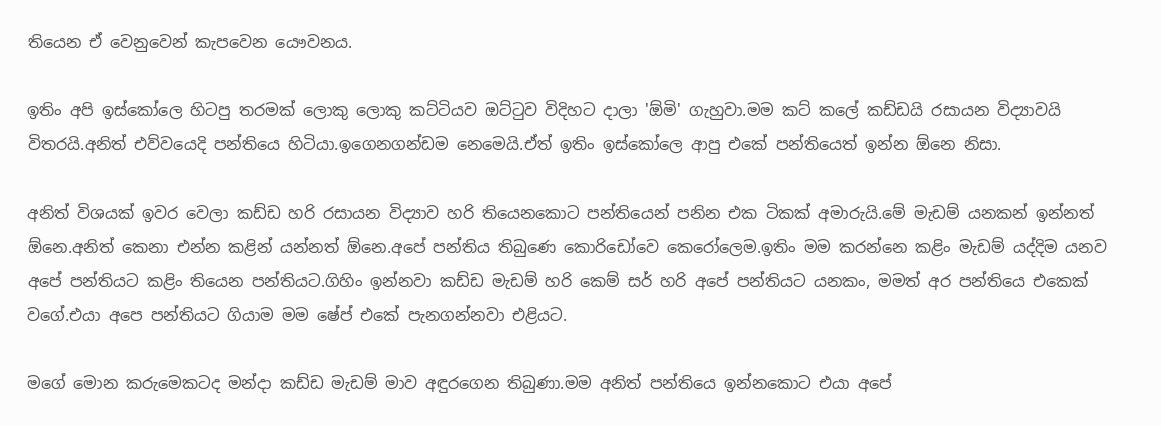තියෙන ඒ වෙනුවෙන් කැපවෙන යෞවනය.

ඉතිං අපි ඉස්කෝලෙ හිටපු තරමක් ලොකු ලොකු කට්ටියව ඔට්ටුව විදිහට දාලා 'ඕමි' ගැහුවා.මම කට් කලේ කඩ්ඩයි රසායන විද්‍යාවයි විතරයි.අනිත් එව්වයෙදි පන්තියෙ හිටියා.ඉගෙනගන්ඩම නෙමෙයි.ඒත් ඉතිං ඉස්කෝලෙ ආපු එකේ පන්තියෙත් ඉන්න ඕනෙ නිසා.

අනිත් විශයක් ඉවර වෙලා කඩ්ඩ හරි රසායන විද්‍යාව හරි තියෙනකොට පන්තියෙන් පනින එක ටිකක් අමාරුයි.මේ මැඩම් යනකන් ඉන්නත් ඕනෙ.අනිත් කෙනා එන්න කළින් යන්නත් ඕනෙ.අපේ පන්තිය තිබුණෙ කොරිඩෝවෙ කෙරෝලෙම.ඉතිං මම කරන්නෙ කළිං මැඩම් යද්දිම යනව අපේ පන්තියට කළිං තියෙන පන්තියට.ගිහිං ඉන්නවා කඩ්ඩ මැඩම් හරි කෙම් සර් හරි අපේ පන්තියට යනකං, මමත් අර පන්තියෙ එකෙක් වගේ.එයා අපෙ පන්තියට ගියාම මම ෂේප් එකේ පැනගන්නවා එළියට.

මගේ මොන කරුමෙකටද මන්දා කඩ්ඩ මැඩම් මාව අඳුරගෙන තිබුණා.මම අනිත් පන්තියෙ ඉන්නකොට එයා අපේ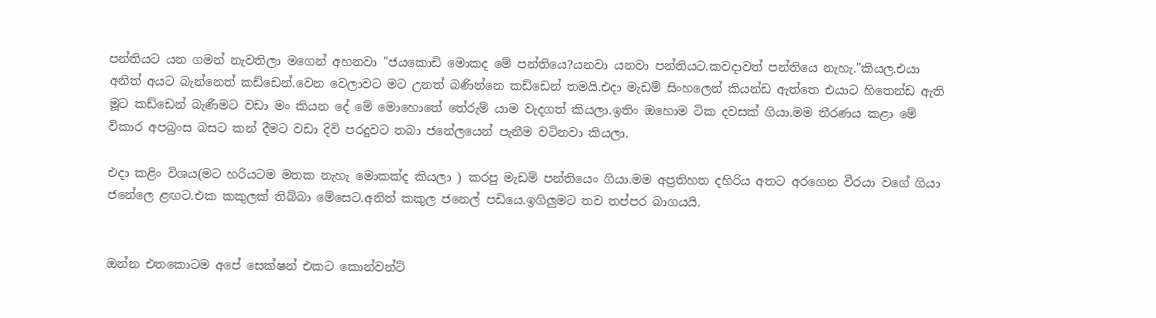පන්තියට යන ගමන් නැවතිලා මගෙන් අහනවා "ජයකොඩි මොකද මේ පන්තියෙ?යනවා යනවා පන්තියට.කවදාවත් පන්තියෙ නැහැ."කියල.එයා අනිත් අයට බැන්නෙත් කඩ්ඩෙන්.වෙන වෙලාවට මට උනත් බණින්නෙ කඩ්ඩෙන් තමයි.එදා මැඩම් සිංහලෙන් කියන්ඩ ඇත්තෙ එයාට හිතෙන්ඩ ඇති මූට කඩ්ඩෙන් බැණීමට වඩා මං කියන දේ මේ මොහොතේ තේරුම් යාම වැදගත් කියලා.ඉතිං ඔහොම ටික දවසක් ගියා.මම තීරණය කළා මේ විකාර අපබ්‍රංස බසට කන් දීමට වඩා දිවි පරදුවට තබා ජනේලයෙන් පැනීම වටිනවා කියලා.

එදා කළිං විශය(මට හරියටම මතක නැහැ මොකක්ද කියලා ) කරපු මැඩම් පන්තියෙං ගියා.මම අප්‍රතිහත දහිරිය අතට අරගෙන වීරයා වගේ ගියා ජනේලෙ ළඟට.එක කකුලක් තිබ්බා මේසෙට.අනිත් කකුල ජනෙල් පඩියෙ.ඉගිලුමට තව තප්පර බාගයයි.


ඔන්න එතකොටම අපේ සෙක්ෂන් එකට කොන්වන්ට්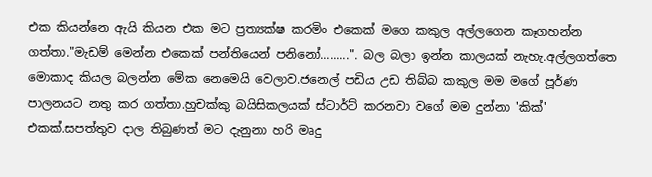එක කියන්නෙ ඇයි කියන එක මට ප්‍රත්‍යක්ෂ කරමිං එකෙක් මගෙ කකුල අල්ලගෙන කෑගහන්න ගත්තා."මැඩම් මෙන්න එකෙක් පන්තියෙන් පනිනෝ.........". බල බලා ඉන්න කාලයක් නැහැ.අල්ලගත්තෙ මොකාද කියල බලන්න මේක නෙමෙයි වෙලාව.ජනෙල් පඩිය උඩ තිබ්බ කකුල මම මගේ පූර්ණ පාලනයට නතු කර ගත්තා.හුචක්කු බයිසිකලයක් ස්ටාර්ට් කරනවා වගේ මම දුන්නා 'කික්' එකක්.සපත්තුව දාල තිබුණත් මට දැනුනා හරි මෘදු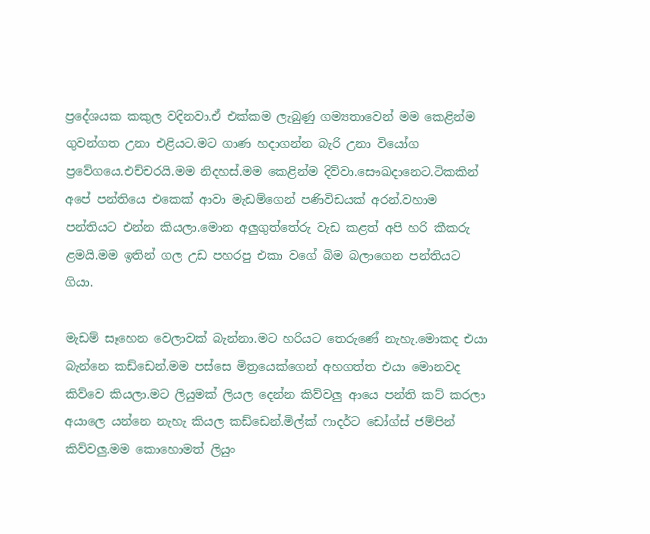ප්‍රදේශයක කකුල වදිනවා.ඒ එක්කම ලැබුණු ගම්‍යතාවෙන් මම කෙළින්ම ගුවන්ගත උනා එළියට.මට ගාණ හදාගන්න බැරි උනා වියෝග ප්‍රවේගයෙ.එච්චරයි.මම නිදහස්.මම කෙළින්ම දිව්වා.සෞඛදානෙට.ටිකකින් අපේ පන්තියෙ එකෙක් ආවා මැඩම්ගෙන් පණිවිඩයක් අරන්.වහාම පන්තියට එන්න කියලා.මොන අලුගුත්තේරු වැඩ කළත් අපි හරි කීකරු ළමයි.මම ඉතින් ගල උඩ පහරපු එකා වගේ බිම බලාගෙන පන්තියට ගියා.

මැඩම් සෑහෙන වෙලාවක් බැන්නා.මට හරියට තෙරුණේ නැහැ.මොකද එයා බැන්නෙ කඩ්ඩෙන්.මම පස්සෙ මිත්‍රයෙක්ගෙන් අහගත්ත එයා මොනවද කිව්වෙ කියලා.මට ලියුමක් ලියල දෙන්න කිව්වලු ආයෙ පන්ති කට් කරලා අයාලෙ යන්නෙ නැහැ කියල කඩ්ඩෙන්.මිල්ක් ෆාදර්ට ඩෝග්ස් ජම්පින් කිව්වලු.මම කොහොමත් ලියුං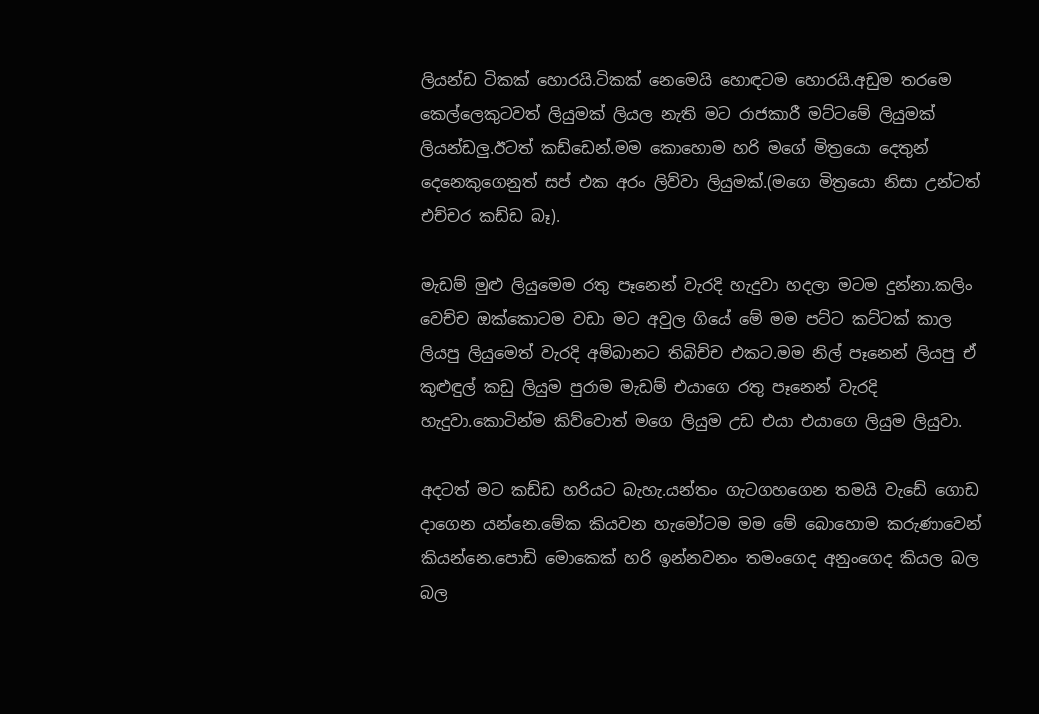ලියන්ඩ ටිකක් හොරයි.ටිකක් නෙමෙයි හොඳටම හොරයි.අඩුම තරමෙ කෙල්ලෙකුටවත් ලියුමක් ලියල නැති මට රාජකාරී මට්ටමේ ලියුමක් ලියන්ඩලු.ඊටත් කඩ්ඩෙන්.මම කොහොම හරි මගේ මිත්‍රයො දෙතුන් දෙනෙකුගෙනුත් සප් එක අරං ලිව්වා ලියුමක්.(මගෙ මිත්‍රයො නිසා උන්ටත් එච්චර කඩ්ඩ බෑ).

මැඩම් මුළු ලියුමෙම රතු පෑනෙන් වැරදි හැදුවා හදලා මටම දුන්නා.කලිං වෙච්ච ඔක්කොටම වඩා මට අවුල ගියේ මේ මම පට්ට කට්ටක් කාල ලියපු ලියුමෙත් වැරදි අම්බානට තිබිච්ච එකට.මම නිල් පෑනෙන් ලියපු ඒ කුළුඳුල් කඩු ලියුම පුරාම මැඩම් එයාගෙ රතු පෑනෙන් වැරදි හැදුවා.කොටින්ම කිව්වොත් මගෙ ලියුම උඩ එයා එයාගෙ ලියුම ලියුවා.

අදටත් මට කඩ්ඩ හරියට බැහැ.යන්තං ගැටගහගෙන තමයි වැඩේ ගොඩ දාගෙන යන්නෙ.මේක කියවන හැමෝටම මම මේ බොහොම කරුණාවෙන් කියන්නෙ.පොඩි මොකෙක් හරි ඉන්නවනං තමංගෙද අනුංගෙද කියල බල බල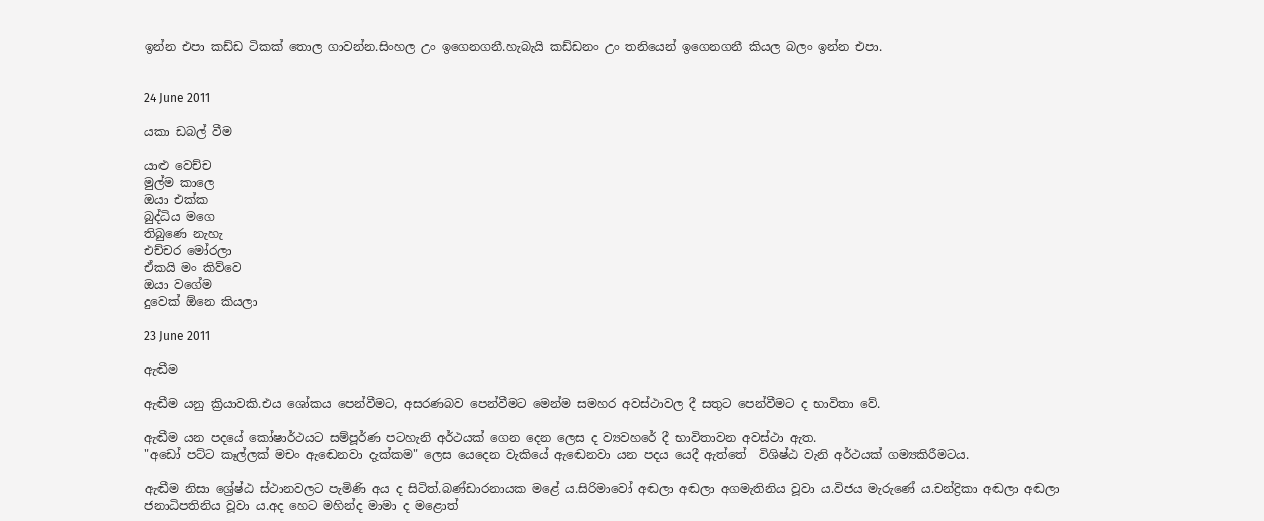ඉන්න එපා කඩ්ඩ ටිකක් තොල ගාවන්න.සිංහල උං ඉගෙනගනී.හැබැයි කඩ්ඩනං උං තනියෙන් ඉගෙනගනී කියල බලං ඉන්න එපා.


24 June 2011

යකා ඩබල් වීම

යාළු වෙච්ච
මුල්ම කාලෙ
ඔයා එක්ක
බුද්ධිය මගෙ
තිබුණෙ නැහැ
එච්චර මෝරලා
ඒකයි මං කිව්වෙ
ඔයා වගේම
දුවෙක් ඕනෙ කියලා

23 June 2011

ඇඬීම

ඇඬීම යනු ක්‍රියාවකි.එය ශෝකය පෙන්වීමට, අසරණබව පෙන්වීමට මෙන්ම සමහර අවස්ථාවල දී සතුට පෙන්වීමට ද භාවිතා වේ.

ඇඬීම යන පදයේ කෝෂාර්ථයට සම්පූර්ණ පටහැනි අර්ථයක් ගෙන දෙන ලෙස ද ව්‍යවහරේ දී භාවිතාවන අවස්ථා ඇත.
"අඩෝ පට්ට කෑල්ලක් මචං ඇඬෙනවා දැක්කම" ලෙස යෙදෙන වැකියේ ඇඬෙනවා යන පදය යෙදී ඇත්තේ  විශිෂ්ඨ වැනි අර්ථයක් ගම්‍යකිරීමටය.

ඇඬීම නිසා ශ්‍රේෂ්ඨ ස්ථානවලට පැමිණි අය ද සිටිත්.බණ්ඩාරනායක මළේ ය.සිරිමාවෝ අඬලා අඬලා අගමැතිනිය වූවා ය.විජය මැරුණේ ය.චන්ද්‍රිකා අඬලා අඬලා ජනාධිපතිනිය වූවා ය.අද හෙට මහින්ද මාමා ද මළොත්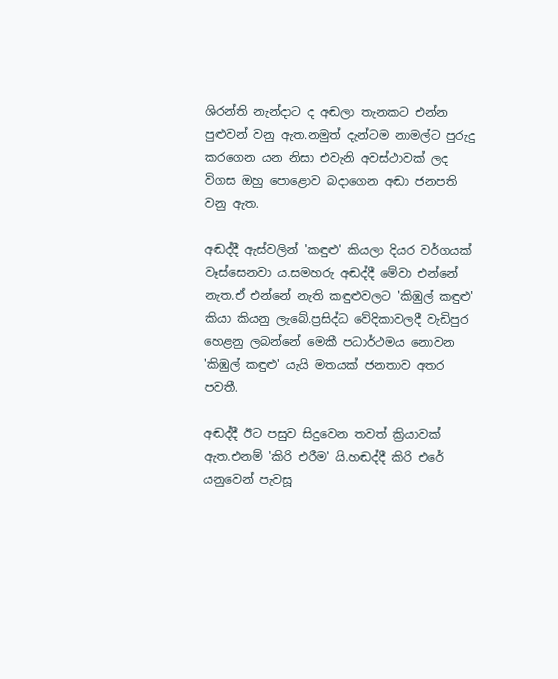ශිරන්ති නැන්දාට ද අඬලා තැනකට එන්න පුළුවන් වනු ඇත.නමුත් දැන්ටම නාමල්ට පුරුදු කරගෙන යන නිසා එවැනි අවස්ථාවක් ලද විගස ඔහු පොළොව බදාගෙන අඬා ජනපති වනු ඇත.

අඬද්දී ඇස්වලින් 'කඳුළු' කියලා දියර වර්ගයක් වෑස්සෙනවා ය.සමහරු අඬද්දී මේවා එන්නේ නැත.ඒ එන්නේ නැති කඳුළුවලට 'කිඹුල් කඳුළු' කියා කියනු ලැබේ.ප්‍රසිද්ධ වේදිකාවලදී වැඩිපුර හෙළනු ලබන්නේ මෙකී පධාර්ථමය නොවන 'කිඹුල් කඳුළු' යැයි මතයක් ජනතාව අතර පවතී.

අඬද්දී ඊට පසුව සිදුවෙන තවත් ක්‍රියාවක් ඇත.එනම් 'කිරි එරීම' යි.හඬද්දී කිරි එරේ යනුවෙන් පැවසූ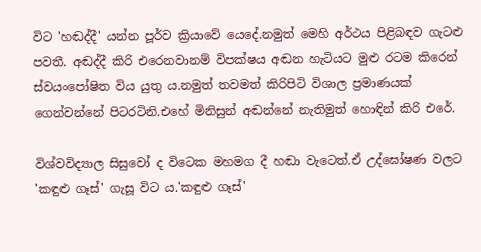විට 'හඬද්දී' යන්න පූර්ව ක්‍රියාවේ යෙදේ.නමුත් මෙහි අර්ථය පිළිබඳව ගැටළු පවතී. අඬද්දී කිරි එරෙනවානම් විපක්ෂය අඬන හැටියට මුළු රටම කිරෙන් ස්වයංපෝෂිත විය යුතු ය.නමුත් තවමත් කිරිපිටි විශාල ප්‍රමාණයක් ගෙන්වන්නේ පිටරටිනි.එහේ මිනිසුන් අඬන්නේ නැතිමුත් හොඳින් කිරි එරේ.

විශ්වවිද්‍යාල සිසුවෝ ද විටෙක මහමග දී හඬා වැටෙත්.ඒ උද්ඝෝෂණ වලට 'කඳුළු ගෑස්' ගැසූ විට ය.'කඳුළු ගෑස්'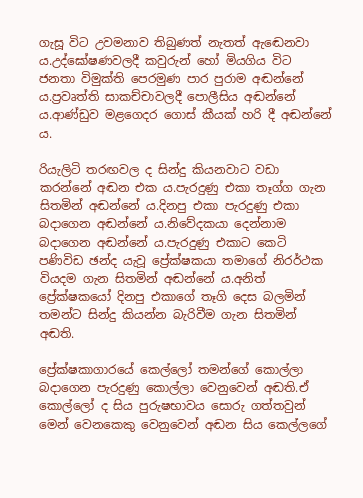ගැසූ විට උවමනාව තිබුණත් නැතත් ඇඬෙනවා ය.උද්ඝෝෂණවලදී කවුරුන් හෝ මියගිය විට ජනතා විමුක්ති පෙරමුණ පාර පුරාම අඬන්නේ ය.ප්‍රවෘත්ති සාකච්චාවලදී පොලීසිය අඬන්නේ ය.ආණ්ඩුව මළගෙදර ගොස් කීයක් හරි දී අඬන්නේ ය.

රියැලිටි තරඟවල ද සින්දු කියනවාට වඩා කරන්නේ අඬන එක ය.පැරදුණු එකා තෑග්ග ගැන සිතමින් අඬන්නේ ය.දිනපු එකා පැරදුණු එකා බදාගෙන අඬන්නේ ය.නිවේදකයා දෙන්නාම බදාගෙන අඬන්නේ ය.පැරදුණු එකාට කෙටි පණිවිඩ ඡන්ද යැවූ ප්‍රේක්ෂකයා තමාගේ නිරර්ථක වියදම ගැන සිතමින් අඬන්නේ ය.අනිත් ප්‍රේක්ෂකයෝ දිනපු එකාගේ තෑගි දෙස බලමින් තමන්ට සින්දු කියන්න බැරිවීම ගැන සිතමින් අඬති.

ප්‍රේක්ෂකාගාරයේ කෙල්ලෝ තමන්ගේ කොල්ලා බදාගෙන පැරදුණු කොල්ලා වෙනුවෙන් අඬති.ඒ කොල්ලෝ ද සිය පුරුෂභාවය සොරු ගත්තවුන් මෙන් වෙනකෙකු වෙනුවෙන් අඬන සිය කෙල්ලගේ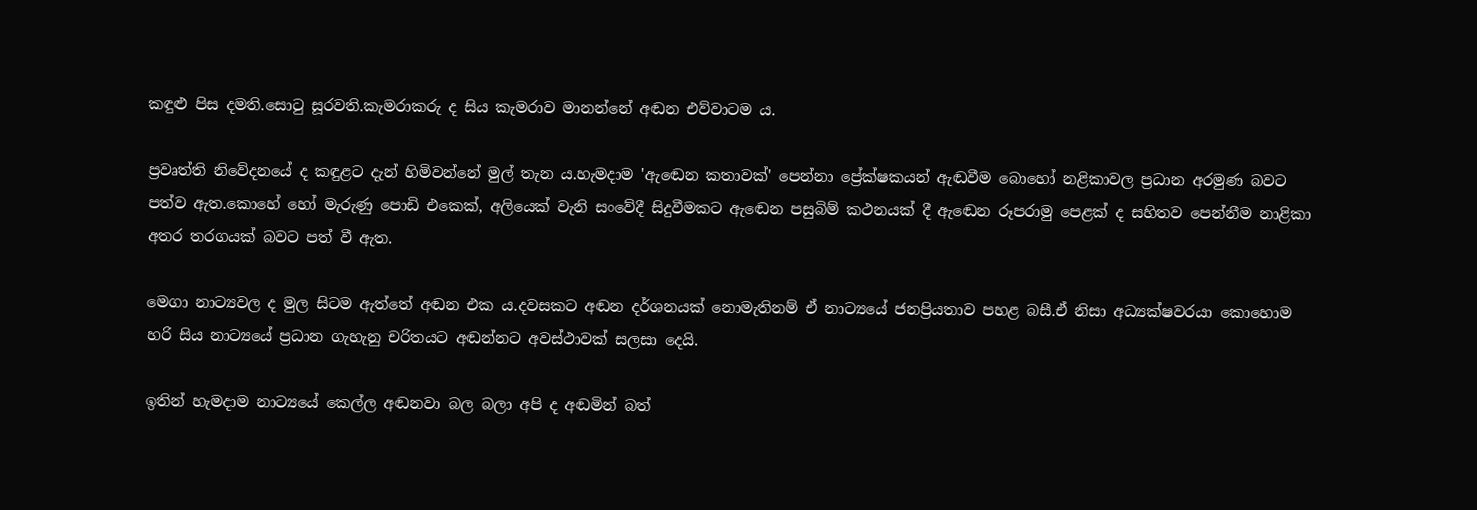කඳුළු පිස දමති.සොටු සූරවති.කැමරාකරු ද සිය කැමරාව මානන්නේ අඬන එව්වාටම ය.

ප්‍රවෘත්ති නිවේදනයේ ද කඳුළට දැන් හිමිවන්නේ මුල් තැන ය.හැමදාම 'ඇඬෙන කතාවක්' පෙන්නා ප්‍රේක්ෂකයන් ඇඬවීම බොහෝ නළිකාවල ප්‍රධාන අරමුණ බවට පත්ව ඇත.කොහේ හෝ මැරුණු පොඩි එකෙක්, අලියෙක් වැනි සංවේදී සිදුවීමකට ඇඬෙන පසුබිම් කථනයක් දී ඇඬෙන රූපරාමු පෙළක් ද සහිතව පෙන්නීම නාළිකා අතර තරගයක් බවට පත් වී ඇත.

මෙගා නාට්‍යවල ද මුල සිටම ඇත්තේ අඬන එක ය.දවසකට අඬන දර්ශනයක් නොමැතිනම් ඒ නාට්‍යයේ ජනප්‍රියතාව පහළ බසී.ඒ නිසා අධ්‍යක්ෂවරයා කොහොම හරි සිය නාට්‍යයේ ප්‍රධාන ගැහැනු චරිතයට අඬන්නට අවස්ථාවක් සලසා දෙයි.

ඉතින් හැමදාම නාට්‍යයේ කෙල්ල අඬනවා බල බලා අපි ද අඬමින් බත්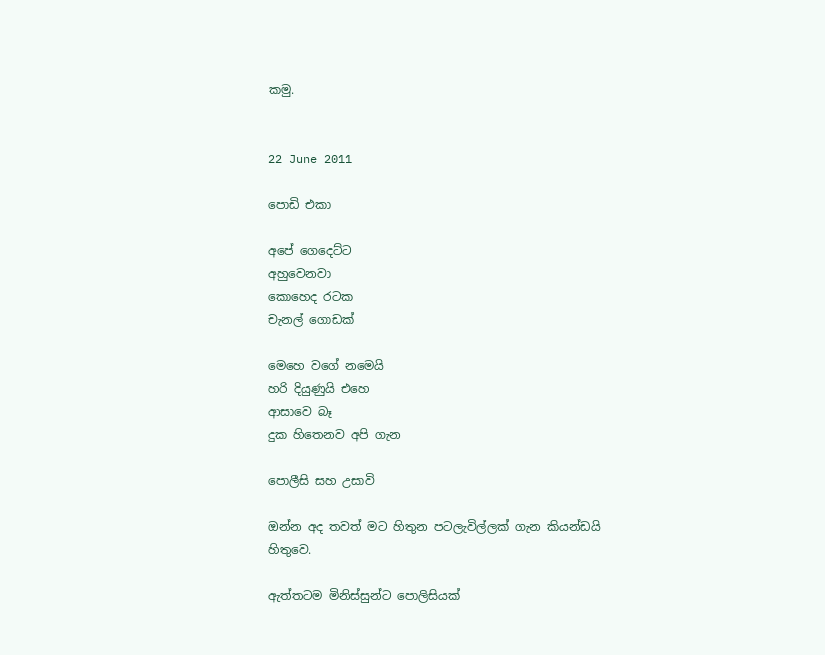කමු.


22 June 2011

පොඩි එකා

අපේ ගෙදෙට්ට
අහුවෙනවා
කොහෙද රටක
චැනල් ගොඩක්

මෙහෙ වගේ නමෙයි
හරි දියුණුයි එහෙ
ආසාවෙ බෑ
දුක හිතෙනව අපි ගැන

පොලීසි සහ උසාවි

ඔන්න අද තවත් මට හිතුන පටලැවිල්ලක් ගැන කියන්ඩයි හිතුවෙ.

ඇත්තටම මිනිස්සුන්ට පොලිසියක්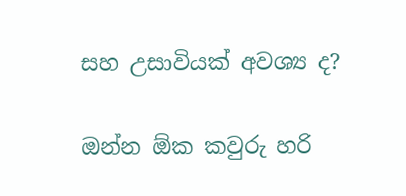සහ උසාවියක් අවශ්‍ය ද?

ඔන්න ඕක කවුරු හරි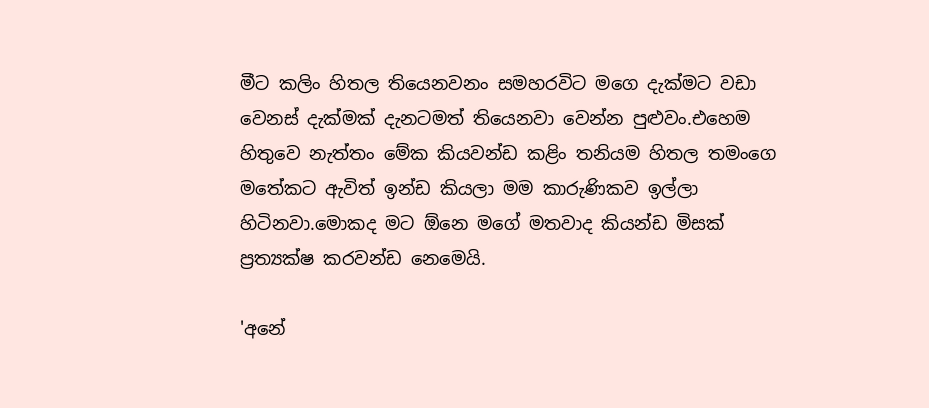මීට කලිං හිතල තියෙනවනං සමහරවිට මගෙ දැක්මට වඩා වෙනස් දැක්මක් දැනටමත් තියෙනවා වෙන්න පුළුවං.එහෙම හිතුවෙ නැත්තං මේක කියවන්ඩ කළිං තනියම හිතල තමංගෙ මතේකට ඇවිත් ඉන්ඩ කියලා මම කාරුණිකව ඉල්ලා හිටිනවා.මොකද මට ඕනෙ මගේ මතවාද කියන්ඩ මිසක් ප්‍රත්‍යක්ෂ කරවන්ඩ නෙමෙයි.

'අනේ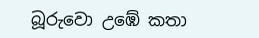බූරුවො උඹේ කතා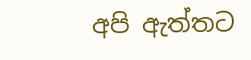අපි ඇත්තට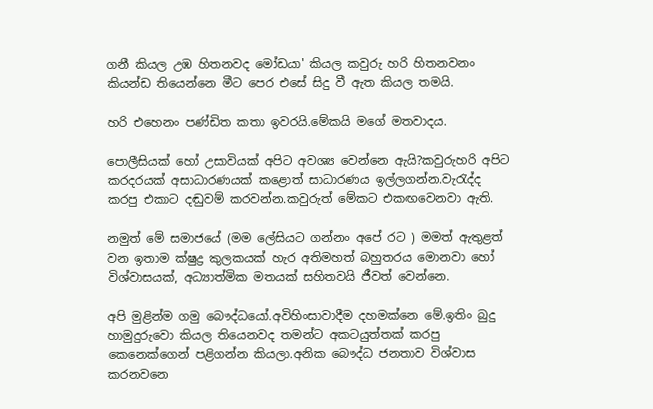ගනී කියල උඹ හිතනවද මෝඩයා' කියල කවුරු හරි හිතනවනං කියන්ඩ තියෙන්නෙ මීට පෙර එසේ සිදු වී ඇත කියල තමයි.

හරි එහෙනං පණ්ඩිත කතා ඉවරයි.මේකයි මගේ මතවාදය.

පොලීසියක් හෝ උසාවියක් අපිට අවශ්‍ය වෙන්නෙ ඇයි?කවුරුහරි අපිට කරදරයක් අසාධාරණයක් කළොත් සාධාරණය ඉල්ලගන්න.වැරැද්ද කරපු එකාට දඬුවම් කරවන්න.කවුරුත් මේකට එකඟවෙනවා ඇති.

නමුත් මේ සමාජයේ (මම ලේසියට ගන්නං අපේ රට ) මමත් ඇතුළත් වන ඉතාම ක්ෂුද්‍ර කුලකයක් හැර අතිමහත් බහුතරය මොනවා හෝ විශ්වාසයක්, අධ්‍යාත්මික මතයක් සහිතවයි ජීවත් වෙන්නෙ.

අපි මුළින්ම ගමු බෞද්ධයෝ.අවිහිංසාවාදීම දහමක්නෙ මේ.ඉතිං බුදු හාමුදුරුවො කියල තියෙනවද තමන්ට අකටයුත්තක් කරපු කෙනෙක්ගෙන් පළිගන්න කියලා.අනික බෞද්ධ ජනතාව විශ්වාස කරනවනෙ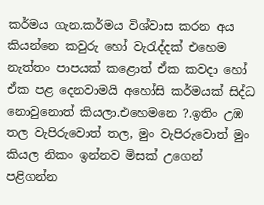කර්මය ගැන.කර්මය විශ්වාස කරන අය කියන්නෙ කවුරු හෝ වැරැද්දක් එහෙම නැත්තං පාපයක් කළොත් ඒක කවදා හෝ ඒක පළ දෙනවාමයි අහෝසි කර්මයක් සිද්ධ නොවුනොත් කියලා.එහෙමනෙ ?.ඉතිං උඹ තල වැපිරුවොත් තල, මුං වැපිරුවොත් මුං කියල නිකං ඉන්නව මිසක් උගෙන් පළිගන්න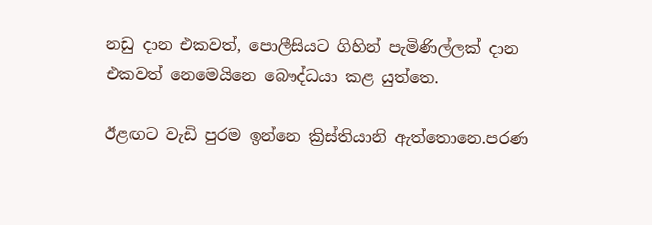නඩු දාන එකවත්, පොලීසියට ගිහින් පැමිණිල්ලක් දාන එකවත් නෙමෙයිනෙ බෞද්ධයා කළ යුත්තෙ.

ඊළඟට වැඩි පුරම ඉන්නෙ ක්‍රිස්තියානි ඇත්තොනෙ.පරණ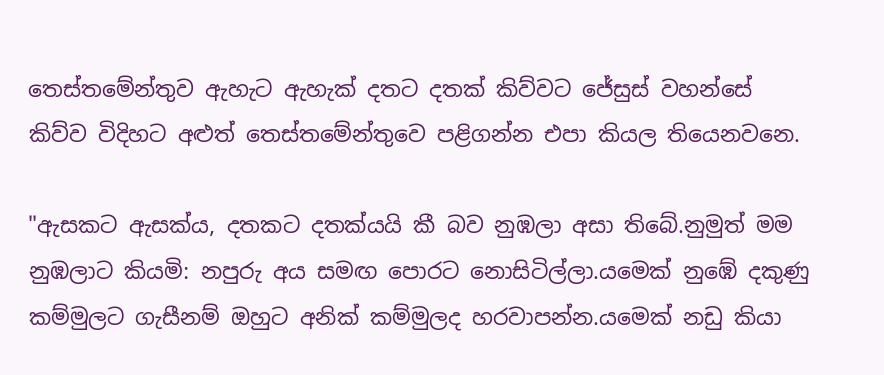තෙස්තමේන්තුව ඇහැට ඇහැක් දතට දතක් කිව්වට ජේසුස් වහන්සේ කිව්ව විදිහට අළුත් තෙස්තමේන්තුවෙ පළිගන්න එපා කියල තියෙනවනෙ.

"ඇසකට ඇසක්ය, දතකට දතක්යයි කී බව නුඹලා අසා තිබේ.නුමුත් මම නුඹලාට කියමි: නපුරු අය සමඟ පොරට නොසිටිල්ලා.යමෙක් නුඹේ දකුණු කම්මුලට ගැසීනම් ඔහුට අනික් කම්මුලද හරවාපන්න.යමෙක් නඩු කියා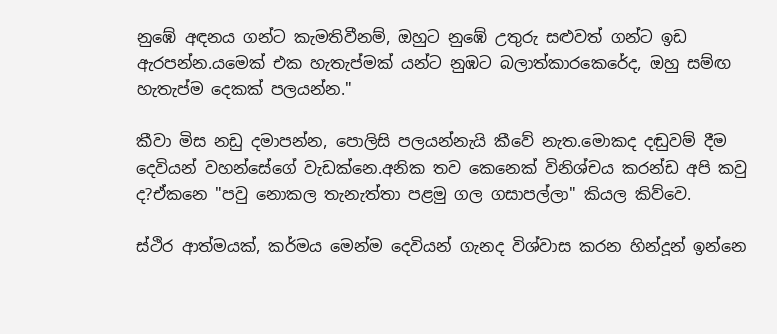නුඹේ අඳනය ගන්ට කැමතිවීනම්, ඔහුට නුඹේ උතුරු සළුවත් ගන්ට ඉඩ ඇරපන්න.යමෙක් එක හැතැප්මක් යන්ට නුඹට බලාත්කාරකෙරේද, ඔහු සම්ඟ හැතැප්ම දෙකක් පලයන්න."

කීවා මිස නඩු දමාපන්න, පොලිසි පලයන්නැයි කීවේ නැත.මොකද දඬුවම් දීම දෙවියන් වහන්සේගේ වැඩක්නෙ.අනික තව කෙනෙක් විනිශ්චය කරන්ඩ අපි කවු ද?ඒකනෙ "පවු නොකල තැනැත්තා පළමු ගල ගසාපල්ලා" කියල කිව්වෙ.

ස්ථිර ආත්මයක්, කර්මය මෙන්ම දෙවියන් ගැනද විශ්වාස කරන හින්දූන් ඉන්නෙ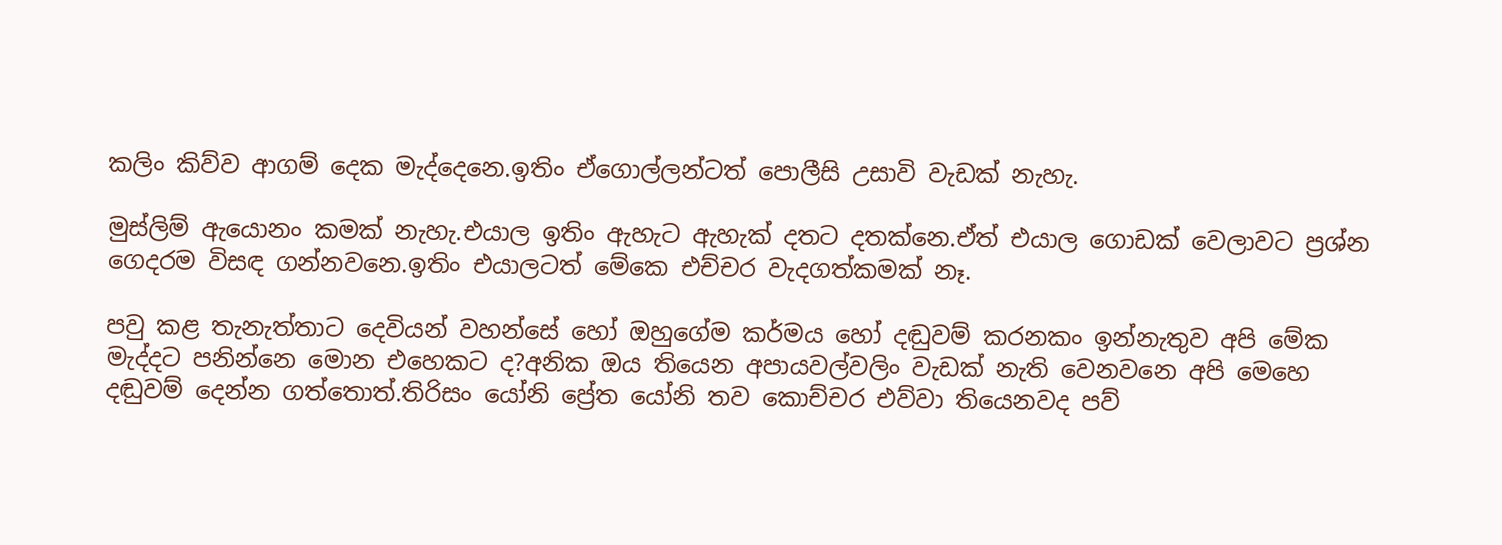කලිං කිව්ව ආගම් දෙක මැද්දෙනෙ.ඉතිං ඒගොල්ලන්ටත් පොලීසි උසාවි වැඩක් නැහැ.

මුස්ලිම් ඇයොනං කමක් නැහැ.එයාල ඉතිං ඇහැට ඇහැක් දතට දතක්නෙ.ඒත් එයාල ගොඩක් වෙලාවට ප්‍රශ්න ගෙදරම විසඳ ගන්නවනෙ.ඉතිං එයාලටත් මේකෙ එච්චර වැදගත්කමක් නෑ.

පවු කළ තැනැත්තාට දෙවියන් වහන්සේ හෝ ඔහුගේම කර්මය හෝ දඬුවම් කරනකං ඉන්නැතුව අපි මේක මැද්දට පනින්නෙ මොන එහෙකට ද?අනික ඔය තියෙන අපායවල්වලිං වැඩක් නැති වෙනවනෙ අපි මෙහෙ දඬුවම් දෙන්න ගත්තොත්.තිරිසං යෝනි ප්‍රේත යෝනි තව කොච්චර එව්වා තියෙනවද පව්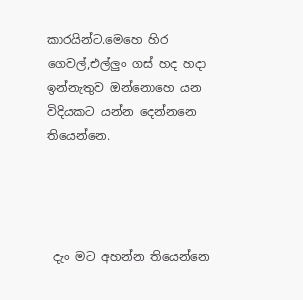කාරයින්ට.මෙහෙ හිර ගෙවල්,එල්ලුං ගස් හද හදා ඉන්නැතුව ඔන්නොහෙ යන විදියකට යන්න දෙන්නනෙ තියෙන්නෙ.




 දැං මට අහන්න තියෙන්නෙ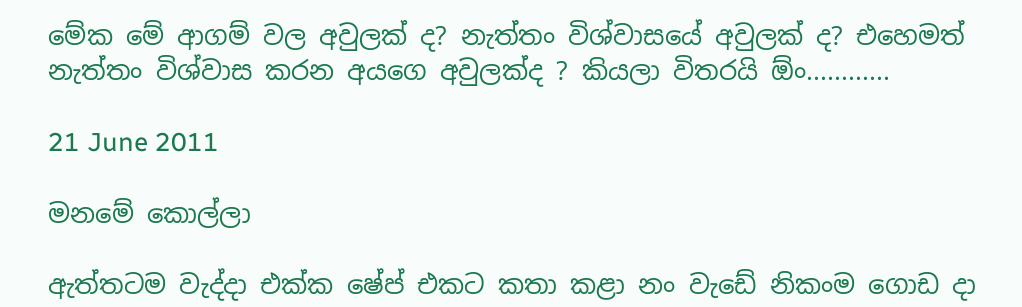මේක මේ ආගම් වල අවුලක් ද? නැත්තං විශ්වාසයේ අවුලක් ද? එහෙමත් නැත්තං විශ්වාස කරන අයගෙ අවුලක්ද ? කියලා විතරයි ඕං............

21 June 2011

මනමේ කොල්ලා

ඇත්තටම වැද්දා එක්ක ෂේප් එකට කතා කළා නං වැඩේ නිකංම ගොඩ දා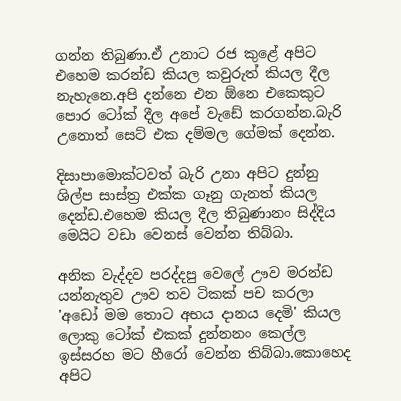ගන්න තිබුණා.ඒ උනාට රජ කුළේ අපිට එහෙම කරන්ඩ කියල කවුරුත් කියල දීල නැහැනෙ.අපි දන්නෙ එන ඕනෙ එකෙකුට පොර ටෝක් දීල අපේ වැඩේ කරගන්න.බැරි උනොත් සෙට් එක දම්මල ගේමක් දෙන්න.

දිසාපාමොක්ටවත් බැරි උනා අපිට දුන්නු ශිල්ප සාස්ත්‍ර එක්ක ගෑනු ගැනත් කියල දෙන්ඩ.එහෙම කියල දීල තිබුණානං සිද්දිය මෙයිට වඩා වෙනස් වෙන්න තිබ්බා.

අනික වැද්දව පරද්දපු වෙලේ ඌව මරන්ඩ යන්නැතුව ඌව තව ටිකක් පච කරලා 'අඩෝ මම තොට අභය දානය දෙමි' කියල ලොකු ටෝක් එකක් දුන්නනං කෙල්ල ඉස්සරහ මට හීරෝ වෙන්න තිබ්බා.කොහෙද අපිට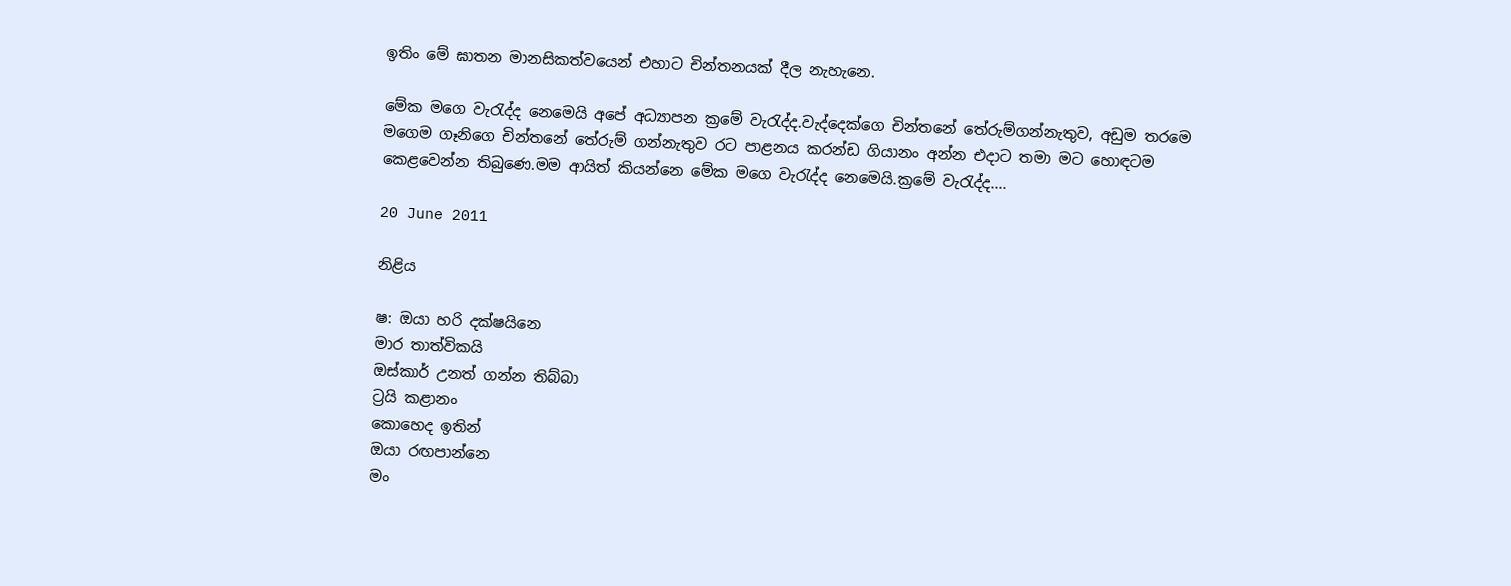ඉතිං මේ ඝාතන මානසිකත්වයෙන් එහාට චින්තනයක් දීල නැහැනෙ.

මේක මගෙ වැරැද්ද නෙමෙයි අපේ අධ්‍යාපන ක්‍රමේ වැරැද්ද.වැද්දෙක්ගෙ චින්තනේ තේරුම්ගන්නැතුව, අඩුම තරමෙ මගෙම ගෑනිගෙ චින්තනේ තේරුම් ගන්නැතුව රට පාළනය කරන්ඩ ගියානං අන්න එදාට තමා මට හොඳටම කෙළවෙන්න තිබුණෙ.මම ආයිත් කියන්නෙ මේක මගෙ වැරැද්ද නෙමෙයි.ක්‍රමේ වැරැද්ද....

20 June 2011

නිළිය

ෂ: ඔයා හරි දක්ෂයිනෙ
මාර තාත්විකයි
ඔස්කාර් උනත් ගන්න තිබ්බා
ට්‍රයි කළානං
කොහෙද ඉතින්
ඔයා රඟපාන්නෙ
මං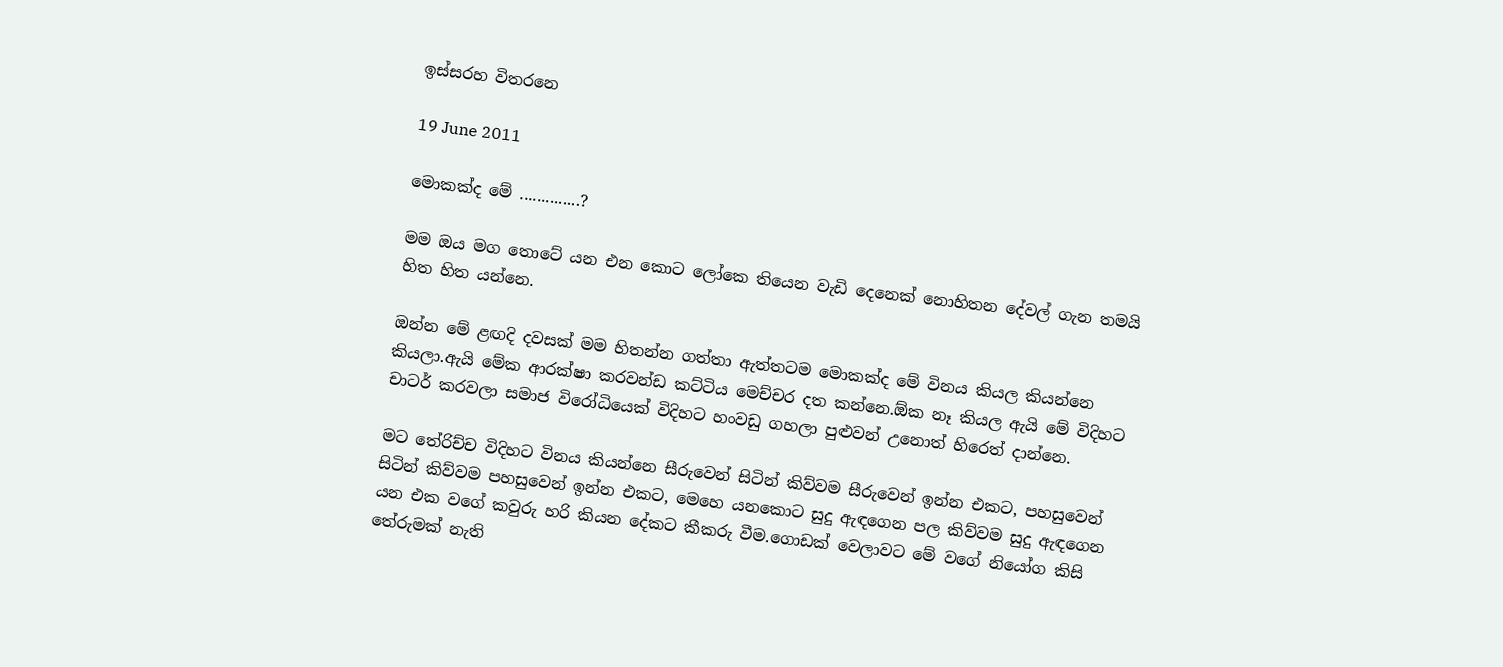ඉස්සරහ විතරනෙ

19 June 2011

මොකක්ද මේ ..............?

මම ඔය මග තොටේ යන එන කොට ලෝකෙ තියෙන වැඩි දෙනෙක් නොහිතන දේවල් ගැන තමයි හිත හිත යන්නෙ.

ඔන්න මේ ළඟදි දවසක් මම හිතන්න ගත්තා ඇත්තටම මොකක්ද මේ විනය කියල කියන්නෙ කියලා.ඇයි මේක ආරක්ෂා කරවන්ඩ කට්ටිය මෙච්චර දත කන්නෙ.ඕක නෑ කියල ඇයි මේ විදිහට චාටර් කරවලා සමාජ විරෝධියෙක් විදිහට හංවඩු ගහලා පුළුවන් උනොත් හිරෙත් දාන්නෙ.

මට තේරිච්ච විදිහට විනය කියන්නෙ සීරුවෙන් සිටින් කිව්වම සීරුවෙන් ඉන්න එකට, පහසුවෙන් සිටින් කිව්වම පහසුවෙන් ඉන්න එකට, මෙහෙ යනකොට සුදු ඇඳගෙන පල කිව්වම සුදු ඇඳගෙන යන එක වගේ කවුරු හරි කියන දේකට කීකරු වීම.ගොඩක් වෙලාවට මේ වගේ නියෝග කිසි තේරුමක් නැති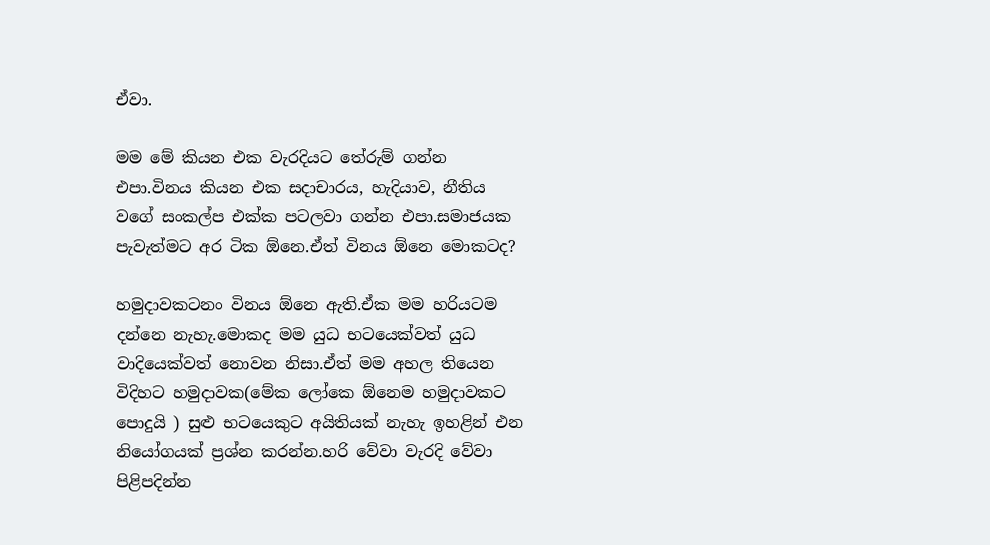ඒවා.

මම මේ කියන එක වැරදියට තේරුම් ගන්න එපා.විනය කියන එක සදාචාරය, හැදියාව, නීතිය වගේ සංකල්ප එක්ක පටලවා ගන්න එපා.සමාජයක පැවැත්මට අර ටික ඕනෙ.ඒත් විනය ඕනෙ මොකටද?

හමුදාවකටනං විනය ඕනෙ ඇති.ඒක මම හරියටම දන්නෙ නැහැ.මොකද මම යුධ භටයෙක්වත් යුධ වාදියෙක්වත් නොවන නිසා.ඒත් මම අහල තියෙන විදිහට හමුදාවක(මේක ලෝකෙ ඕනෙම හමුදාවකට පොදුයි ) සුළු භටයෙකුට අයිතියක් නැහැ ඉහළින් එන නියෝගයක් ප්‍රශ්න කරන්න.හරි වේවා වැරදි වේවා පිළිපදින්න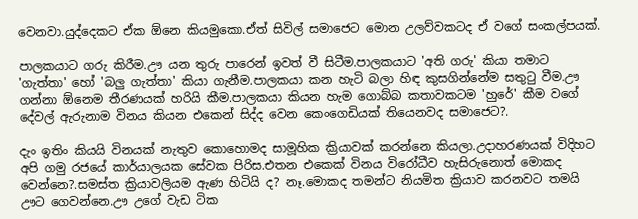වෙනවා.යුද්දෙකට ඒක ඕනෙ කියමුකො.ඒත් සිවිල් සමාජෙට මොන උලව්වකටද ඒ වගේ සංකල්පයක්.

පාලකයාට ගරු කිරීම.ඌ යන තුරු පාරෙන් ඉවත් වී සිටීම.පාලකයාට 'අති ගරු' කියා තමාට 'ගැත්තා' හෝ 'බලු ගැත්තා' කියා ගැනීම.පාලකයා කන හැටි බලා හිඳ කුසගින්නේම සතුටු වීම.ඌ ගන්නා ඕනෙම තීරණයක් හරියි කීම.පාලකයා කියන හැම ගොබ්බ කතාවකටම 'හුරේ' කීම වගේ දේවල් ඇරුනාම විනය කියන එකෙන් සිද්ද වෙන කෙංගෙඩියක් තියෙනවද සමාජෙට?.

දැං ඉතිං කියයි විනයක් නැතුව කොහොමද සාමූහික ක්‍රියාවක් කරන්නෙ කියලා.උදාහරණයක් විදිහට අපි ගමු රජයේ කාර්යාලයක සේවක පිරිස.එතන එකෙක් විනය විරෝධීව හැසිරුනොත් මොකද වෙන්නෙ?.සමස්ත ක්‍රියාවලියම ඇණ හිටියි ද? නෑ.මොකද තමන්ට නියමිත ක්‍රියාව කරනවට තමයි ඌට ගෙවන්නෙ.ඌ උගේ වැඩ ටික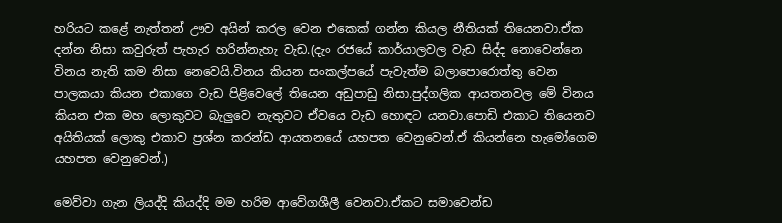හරියට කළේ නැත්තන් ඌව අයින් කරල වෙන එකෙක් ගන්න කියල නීතියක් තියෙනවා.ඒක දන්න නිසා කවුරුත් පැහැර හරින්නැහැ වැඩ.(දැං රජයේ කාර්යාලවල වැඩ සිද්ද නොවෙන්නෙ විනය නැති කම නිසා නෙවෙයි.විනය කියන සංකල්පයේ පැවැත්ම බලාපොරොත්තු වෙන පාලකයා කියන එකාගෙ වැඩ පිළිවෙලේ තියෙන අඩුපාඩු නිසා.පුද්ගලික ආයතනවල මේ විනය කියන එක මහ ලොකුවට බැලුවෙ නැතුවට ඒවයෙ වැඩ හොඳට යනවා.පොඩි එකාට තියෙනව අයිතියක් ලොකු එකාව ප්‍රශ්න කරන්ඩ ආයතනයේ යහපත වෙනුවෙන්.ඒ කියන්නෙ හැමෝගෙම යහපත වෙනුවෙන්.)

මෙව්වා ගැන ලියද්දි කියද්දි මම හරිම ආවේගශීලී වෙනවා.ඒකට සමාවෙන්ඩ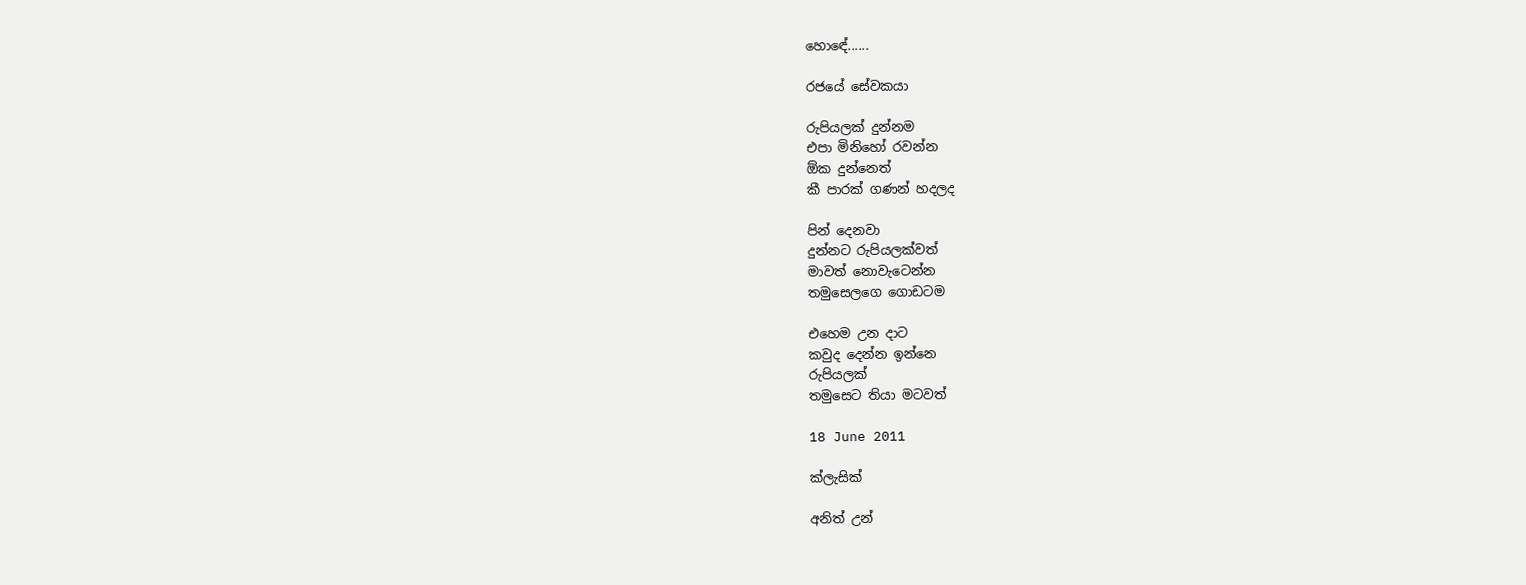හොඳේ......

රජයේ සේවකයා

රුපියලක් දුන්නම
එපා මිනිහෝ රවන්න
ඕක දුන්නෙත්
කී පාරක් ගණන් හදලද

පින් දෙනවා
දුන්නට රුපියලක්වත්
මාවත් නොවැටෙන්න
තමුසෙලගෙ ගොඩටම

එහෙම උන දාට
කවුද දෙන්න ඉන්නෙ
රුපියලක්
තමුසෙට තියා මටවත්

18 June 2011

ක්ලැසික්

අනිත් උන්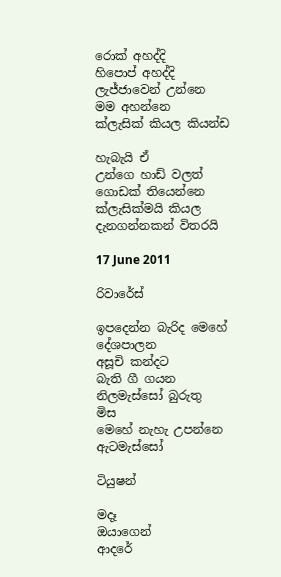රොක් අහද්දි
හිපොප් අහද්දි
ලැජ්ජාවෙන් උන්නෙ
මම අහන්නෙ
ක්ලැසික් කියල කියන්ඩ

හැබැයි ඒ
උන්ගෙ හාඩ් වලත්
ගොඩක් තියෙන්නෙ
ක්ලැසික්මයි කියල
දැනගන්නකන් විතරයි

17 June 2011

රිවාරේස්

ඉපදෙන්න බැරිද මෙහේ
දේශපාලන
අසූචි කන්දට
බැති ගී ගයන
නිලමැස්සෝ බුරුතු
මිස
මෙහේ නැහැ උපන්නෙ
ඇටමැස්සෝ

ටියුෂන්

මදෑ
ඔයාගෙන්
ආදරේ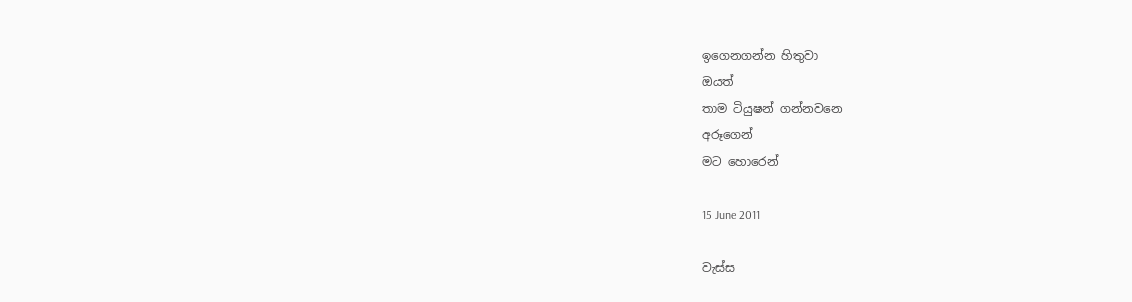ඉගෙනගන්න හිතුවා
ඔයත්
තාම ටියුෂන් ගන්නවනෙ
අරූගෙන්
මට හොරෙන්

15 June 2011

වැස්ස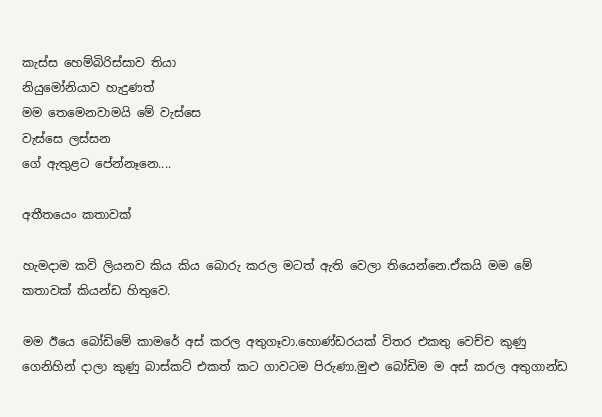කැස්ස හෙම්බිරිස්සාව තියා
නියුමෝනියාව හැදුණත්
මම තෙමෙනවාමයි මේ වැස්සෙ
වැස්සෙ ලස්සන
ගේ ඇතුළට පේන්නෑනෙ....

අතීතයෙං කතාවක්

හැමදාම කවි ලියනව කිය කිය බොරු කරල මටත් ඇති වෙලා තියෙන්නෙ.ඒකයි මම මේ කතාවක් කියන්ඩ හිතුවෙ.

මම ඊයෙ බෝඩිමේ කාමරේ අස් කරල අතුගෑවා.හොණ්ඩරයක් විතර එකතු වෙච්ච කුණු ගෙනිහින් දාලා කුණු බාස්කට් එකත් කට ගාවටම පිරුණා.මුළු බෝඩිම ම අස් කරල අතුගාන්ඩ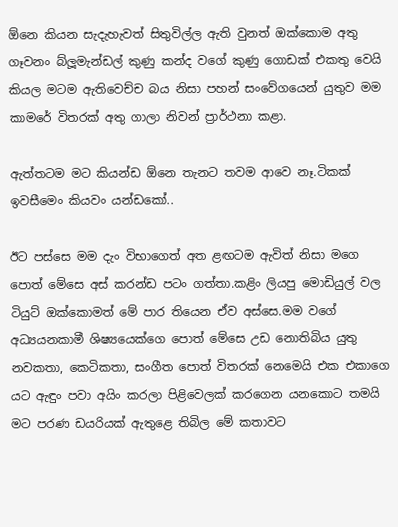ඕනෙ කියන සැදැහැවත් සිතුවිල්ල ඇති වුනත් ඔක්කොම අතු ගෑවනං බ්ලූමැන්ඩල් කුණු කන්ද වගේ කුණු ගොඩක් එකතු වෙයි කියල මටම ඇතිවෙච්ච බය නිසා පහන් සංවේගයෙන් යුතුව මම කාමරේ විතරක් අතු ගාලා නිවන් ප්‍රාර්ථනා කළා.

ඇත්තටම මට කියන්ඩ ඕනෙ තැනට තවම ආවෙ නෑ.ටිකක් ඉවසීමෙං කියවං යන්ඩකෝ..

ඊට පස්සෙ මම දැං විභාගෙත් අත ළඟටම ඇවිත් නිසා මගෙ පොත් මේසෙ අස් කරන්ඩ පටං ගත්තා.කළිං ලියපු මොඩියුල් වල ටියුට් ඔක්කොමත් මේ පාර තියෙන ඒව අස්සෙ.මම වගේ අධ්‍යයනකාමී ශිෂ්‍යයෙක්ගෙ පොත් මේසෙ උඩ නොතිබිය යුතු නවකතා, කෙටිකතා, සංගීත පොත් විතරක් නෙමෙයි එක එකාගෙ යට ඇඳුං පවා අයිං කරලා පිළිවෙලක් කරගෙන යනකොට තමයි මට පරණ ඩයරියක් ඇතුළෙ තිබිල මේ කතාවට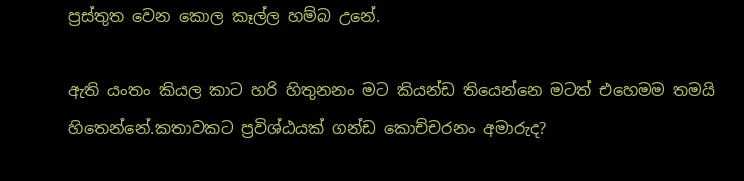ප්‍රස්තුත වෙන කොල කෑල්ල හම්බ උනේ.

ඇති යංතං කියල කාට හරි හිතුනනං මට කියන්ඩ තියෙන්නෙ මටත් එහෙමම තමයි හිතෙන්නේ.කතාවකට ප්‍රවිශ්ඨයක් ගන්ඩ කොච්චරනං අමාරුද?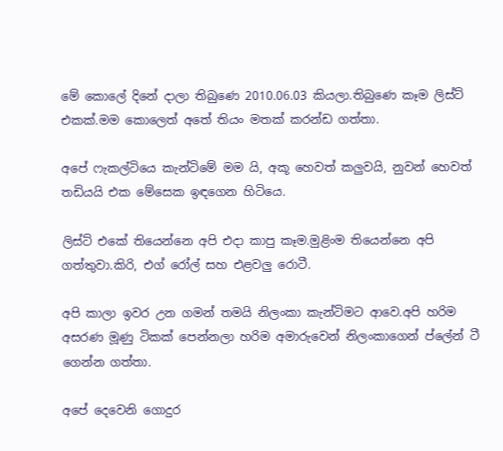මේ කොලේ දිනේ දාලා තිබුණෙ 2010.06.03 කියලා.තිබුණෙ කෑම ලිස්ට් එකක්.මම කොලෙත් අතේ තියං මතක් කරන්ඩ ගත්තා.

අපේ ෆැකල්ටියෙ කැන්ටිමේ මම යි, අකූ හෙවත් කලුවයි, නුවන් හෙවත් තඩියයි එක මේසෙක ඉඳගෙන හිටියෙ.

ලිස්ට් එකේ තියෙන්නෙ අපි එදා කාපු කෑම.මුළිංම තියෙන්නෙ අපි ගත්තුවා.කිරි, එග් රෝල් සහ එළවලු රොටී.

අපි කාලා ඉවර උන ගමන් තමයි නිලංකා කැන්ටිමට ආවෙ.අපි හරිම අසරණ මූණු ටිකක් පෙන්නලා හරිම අමාරුවෙන් නිලංකාගෙන් ප්ලේන් ටී ගෙන්න ගත්තා.

අපේ දෙවෙනි ගොදුර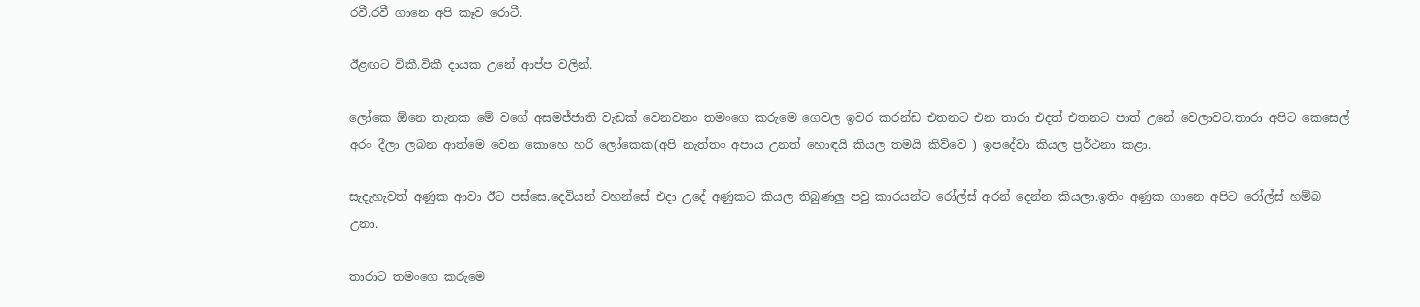රවී.රවී ගානෙ අපි කෑව රොටී.

ඊළඟට විකී.විකී දායක උනේ ආප්ප වලින්.

ලෝකෙ ඕනෙ තැනක මේ වගේ අසමජ්ජාති වැඩක් වෙනවනං තමංගෙ කරුමෙ ගෙවල ඉවර කරන්ඩ එතනට එන තාරා එදත් එතනට පාත් උනේ වෙලාවට.තාරා අපිට කෙසෙල් අරං දීලා ලබන ආත්මෙ වෙන කොහෙ හරි ලෝකෙක(අපි නැත්තං අපාය උනත් හොඳයි කියල තමයි කිව්වෙ ) ඉපදේවා කියල ප්‍රර්ථනා කළා.

සැදැහැවත් අණුක ආවා ඊට පස්සෙ.දෙවියන් වහන්සේ එදා උදේ අණුකට කියල තිබුණලු පවු කාරයන්ට රෝල්ස් අරන් දෙන්න කියලා.ඉතිං අණුක ගානෙ අපිට රෝල්ස් හම්බ උනා.

තාරාට තමංගෙ කරුමෙ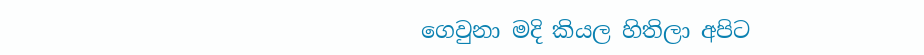ගෙවුනා මදි කියල හිතිලා අපිට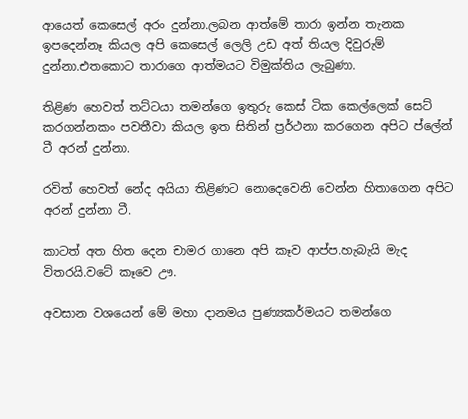ආයෙත් කෙසෙල් අරං දුන්නා.ලබන ආත්මේ තාරා ඉන්න තැනක ඉපදෙන්නෑ කියල අපි කෙසෙල් ලෙලි උඩ අත් තියල දිවුරුම් දුන්නා.එතකොට තාරාගෙ ආත්මයට විමුක්තිය ලැබුණා.

තිළිණ හෙවත් තට්ටයා තමන්ගෙ ඉතුරු කෙස් ටික කෙල්ලෙක් සෙට් කරගන්නකං පවතීවා කියල ඉත සිතින් ප්‍රර්ථනා කරගෙන අපිට ප්ලේන් ටී අරන් දුන්නා.

රවිත් හෙවත් නේද අයියා තිළිණට නොදෙවෙනි වෙන්න හිතාගෙන අපිට අරන් දුන්නා ටී.

කාටත් අත හිත දෙන චාමර ගානෙ අපි කෑව ආප්ප.හැබැයි මැද විතරයි.වටේ කෑවෙ ඌ.

අවසාන වශයෙන් මේ මහා දානමය පුණ්‍යකර්මයට තමන්ගෙ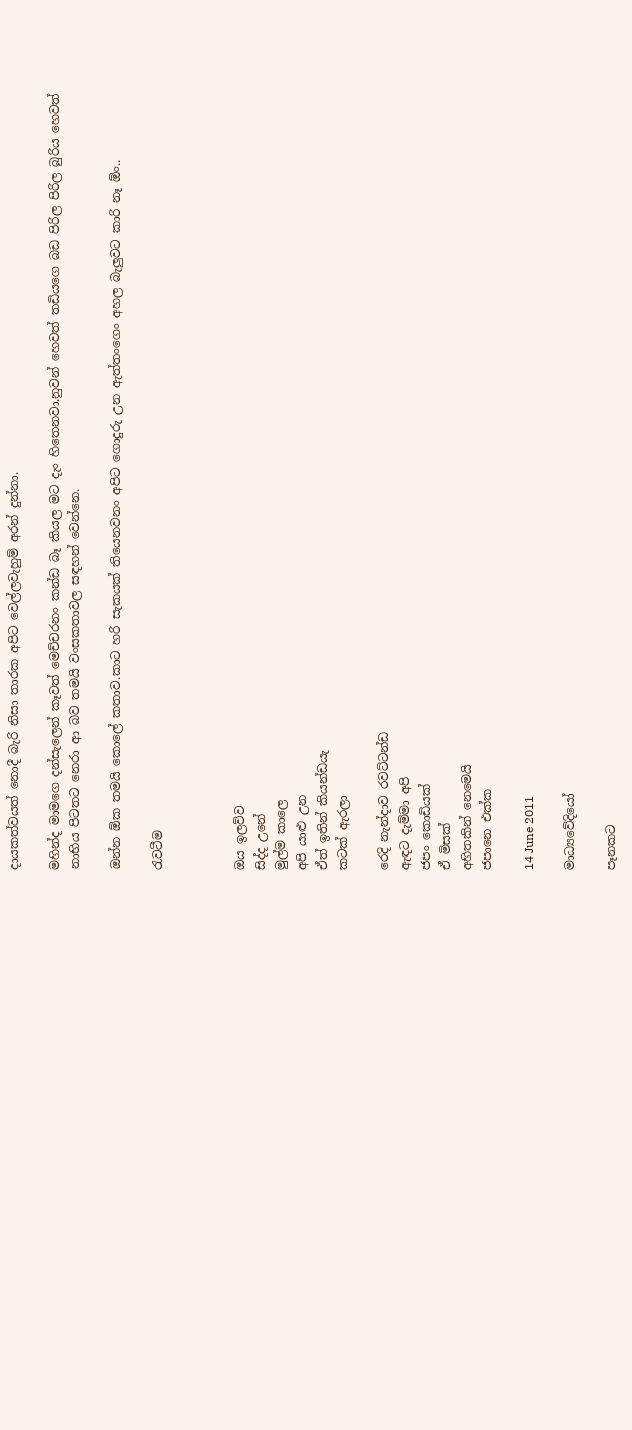දායකත්වයත් නොදී බැරි නිසා තාරක අපිට වෙල්ලවැහුම් අරන් දුන්නා.

මහින්ද මාමගෙ දන්සැලෙන් කෑවත් මෙච්චරනං කන්ඩ බෑ කියල මට දැං හිතෙනවා.නුවන් හෙවත් තඩියගෙ බඩ පිරිල පිරිල බුරිය හෙවත් නාභිය පිටතට නෙරා ආ බව තමයි වංසකතාවල සඳහන් වෙන්නෙ.

ඔන්න ඕක තමයි කොලේ කතාව.කාට හරි සැකයක් තියෙනවනං අපිට ගොදුරු උන ඇත්තංගෙං අහල බැලුවට කාරි නෑ ඕං..

රැවටීම



ඔය ඉලව්ව
සිද්ද උනේ
මුල්ම කාලෙ
අපි යාළු උන
ඒත් ඉතින් කියන්ඩයැ
කටක් ඇරලා

රෙදි නැන්දාව රවට්ටන්ඩ
ඇඳට දැම්මා අපි
ජපං කොඩියක්
ඒ මිසක්
අහිතකින් නෙමෙයි
ජපානෙ එක්ක

14 June 2011

මාධ්‍යවේදියෝ

පෑනකට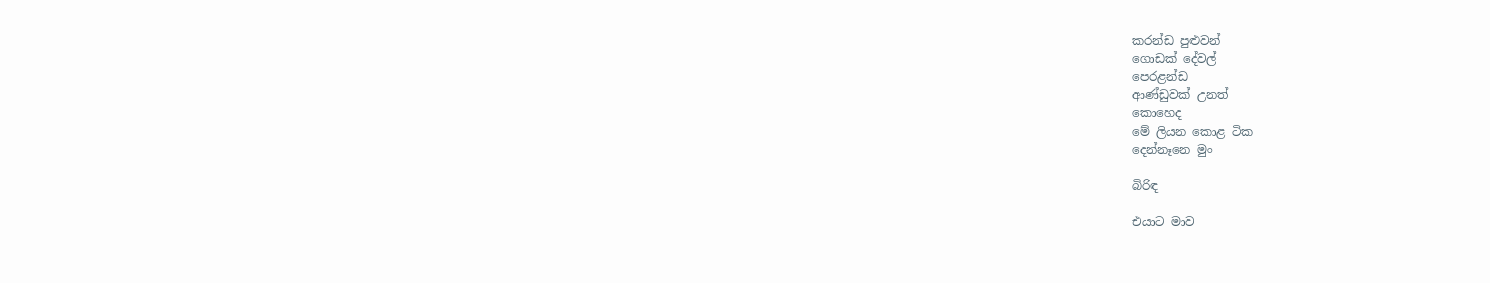කරන්ඩ පුළුවන්
ගොඩක් දේවල්
පෙරළන්ඩ
ආණ්ඩුවක් උනත්
කොහෙද
මේ ලියන කොළ ටික
දෙන්නෑනෙ මුං

බිරිඳ

එයාට මාව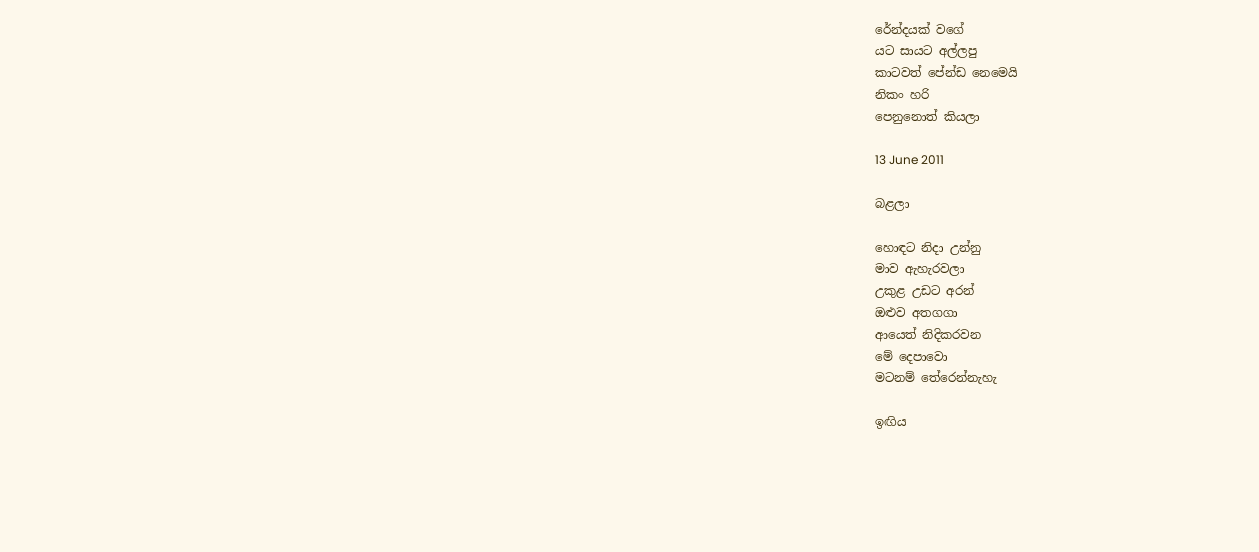රේන්දයක් වගේ
යට සායට අල්ලපු
කාටවත් පේන්ඩ නෙමෙයි
නිකං හරි
පෙනුනොත් කියලා

13 June 2011

බළලා

හොඳට නිදා උන්නු
මාව ඇහැරවලා
උකුළ උඩට අරන්
ඔළුව අතගගා
ආයෙත් නිදිකරවන
මේ දෙපාවො
මටනම් තේරෙන්නැහැ

ඉඟිය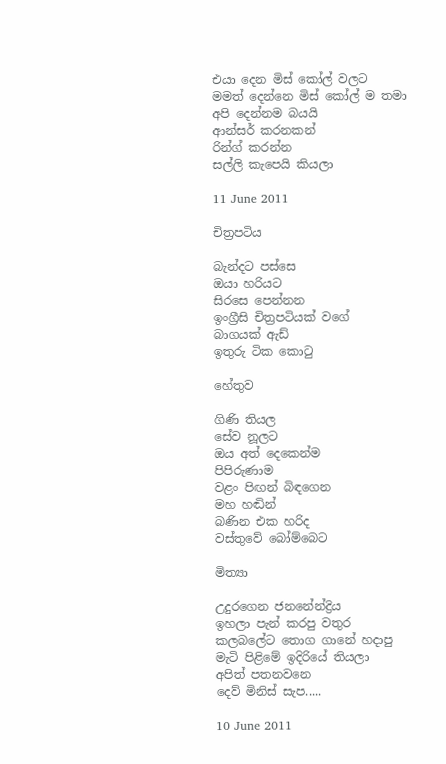එයා දෙන මිස් කෝල් වලට
මමත් දෙන්නෙ මිස් කෝල් ම තමා
අපි දෙන්නම බයයි
ආන්සර් කරනකන්
රින්ග් කරන්න
සල්ලි කැපෙයි කියලා

11 June 2011

චිත්‍රපටිය

බැන්දට පස්සෙ
ඔයා හරියට
සිරසෙ පෙන්නන
ඉංග්‍රීසි චිත්‍රපටියක් වගේ
බාගයක් ඇඩ්
ඉතුරු ටික කොටු

හේතුව

ගිණි තියල
සේව නූලට
ඔය අත් දෙකෙන්ම
පිපිරුණාම
වළං පිඟන් බිඳගෙන
මහ හඬින්
බණින එක හරිද
වස්තුවේ බෝම්බෙට

මිත්‍යා

උදුරගෙන ජනනේන්ද්‍රිය
ඉහලා පැන් කරපු වතුර
කලබලේට තොග ගානේ හදාපු
මැටි පිළිමේ ඉදිරියේ තියලා
අපිත් පතනවනෙ
දෙව් මිනිස් සැප.....

10 June 2011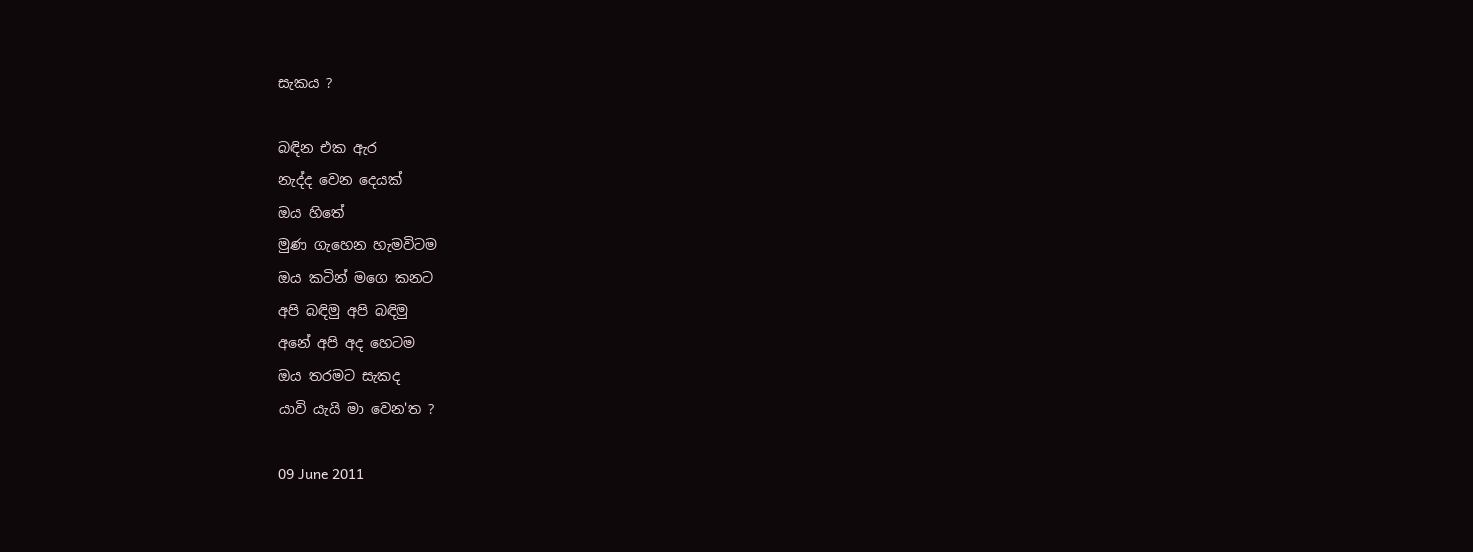සැකය ?

බඳින එක ඇර
නැද්ද වෙන දෙයක්
ඔය හිතේ
මුණ ගැහෙන හැමවිටම
ඔය කටින් මගෙ කනට
අපි බඳිමු අපි බඳිමු
අනේ අපි අද හෙටම
ඔය තරමට සැකද
යාවි යැයි මා වෙන'ත ?

09 June 2011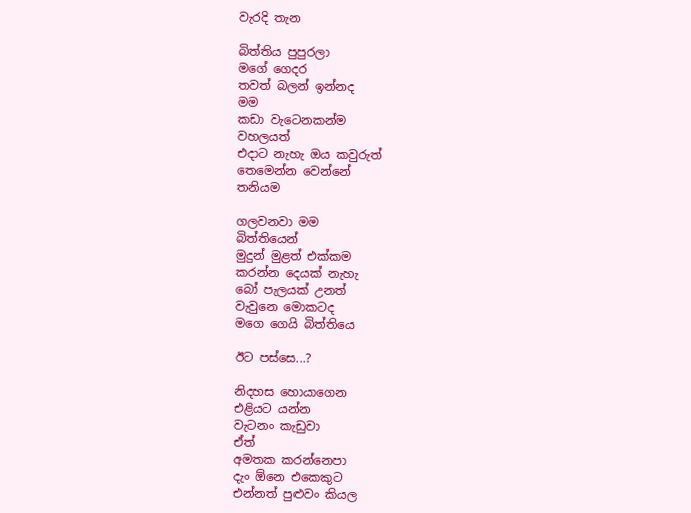වැරදි තැන

බිත්තිය පුපුරලා
මගේ ගෙදර
තවත් බලන් ඉන්නද
මම
කඩා වැටෙනකන්ම
වහලයත්
එදාට නැහැ ඔය කවුරුත්
තෙමෙන්න වෙන්නේ
තනියම

ගලවනවා මම
බිත්තියෙන්
මුදුන් මුළත් එක්කම
කරන්න දෙයක් නැහැ
බෝ පැලයක් උනත්
වැවුනෙ මොකටද
මගෙ ගෙයි බිත්තියෙ

ඊට පස්සෙ...?

නිදහස හොයාගෙන
එළියට යන්න
වැටනං කැඩුවා
ඒත්
අමතක කරන්නෙපා
දැං ඕනෙ එකෙකුට
එන්නත් පුළුවං කියල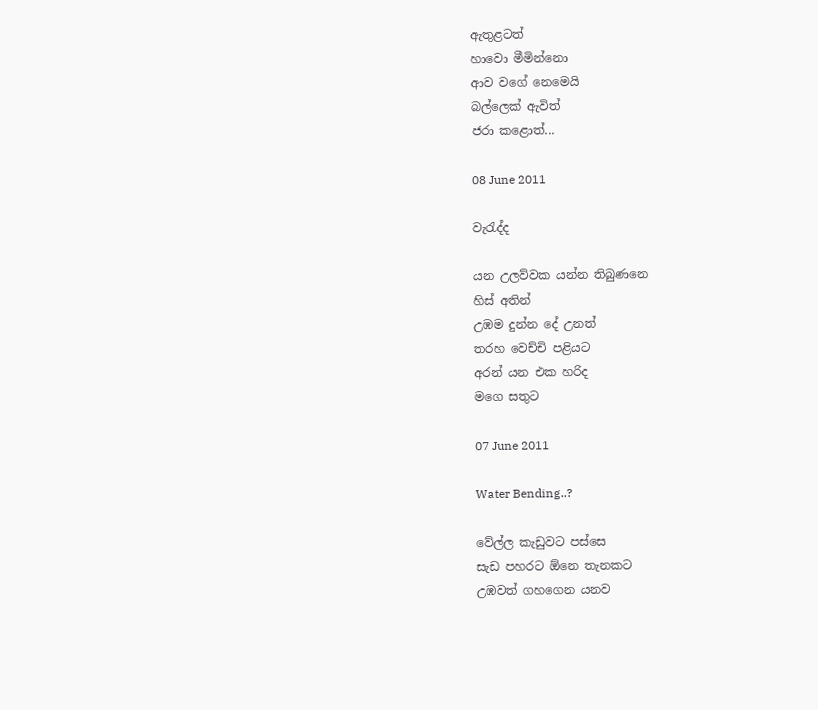ඇතුළටත්
හාවො මීමින්නො
ආව වගේ නෙමෙයි
බල්ලෙක් ඇවිත්
ජරා කළොත්...

08 June 2011

වැරැද්ද

යන උලව්වක යන්න තිබුණනෙ
හිස් අතින්
උඹම දුන්න දේ උනත්
තරහ වෙච්චි පළියට
අරන් යන එක හරිද
මගෙ සතුට

07 June 2011

Water Bending..?

වේල්ල කැඩුවට පස්සෙ
සැඩ පහරට ඕනෙ තැනකට
උඹවත් ගහගෙන යනව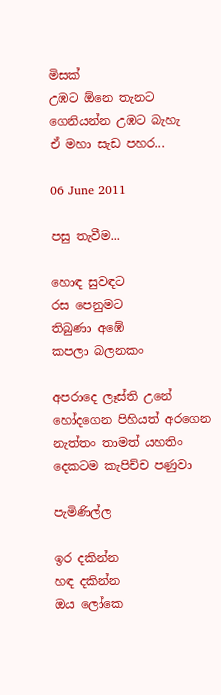මිසක්
උඹට ඕනෙ තැනට
ගෙනියන්න උඹට බැහැ
ඒ මහා සැඩ පහර...

06 June 2011

පසු තැවීම...

හොඳ සුවඳට
රස පෙනුමට
තිබුණා අඹේ
කපලා බලනකං

අපරාදෙ ලෑස්ති උනේ
හෝදගෙන පිහියත් අරගෙන
නැත්තං තාමත් යහතිං
දෙකටම කැපිච්ච පණුවා

පැමිණිල්ල

ඉර දකින්න
හඳ දකින්න
ඔය ලෝකෙ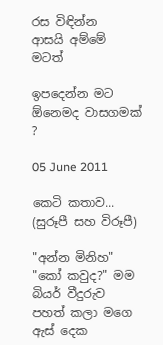රස විඳින්න
ආසයි අම්මේ මටත්

ඉපදෙන්න මට
ඕනෙමද වාසගමක් ?

05 June 2011

කෙටි කතාව... (සුරූපී සහ විරූපී)

"අන්න මිනිහ"
"කෝ කවුද?" මම බියර් වීදුරුව පහත් කලා මගෙ ඇස් දෙක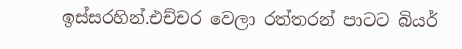ඉස්සරහින්.එච්චර වෙලා රත්තරන් පාටට බියර්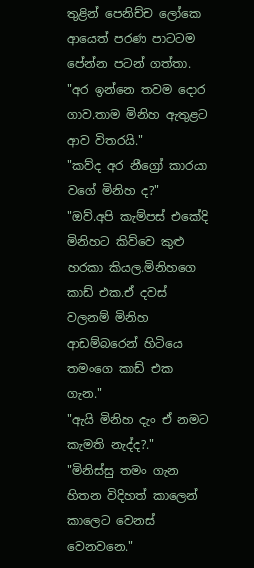තුළින් පෙනිච්ච ලෝකෙ ආයෙත් පරණ පාටටම පේන්න පටන් ගත්තා.
"අර ඉන්නෙ තවම දොර ගාව.තාම මිනිහ ඇතුළට ආව විතරයි."
"කව්ද අර නීග්‍රෝ කාරයා වගේ මිනිහ ද?"
"ඔව්.අපි කැම්පස් එකේදි මිනිහට කිව්වෙ කුළු හරකා කියල.මිනිහගෙ කාඩ් එක.ඒ දවස් වලනම් මිනිහ ආඩම්බරෙන් හිටියෙ තමංගෙ කාඩ් එක ගැන."
"ඇයි මිනිහ දැං ඒ නමට කැමති නැද්ද?."
"මිනිස්සු තමං ගැන හිතන විදිහත් කාලෙන් කාලෙට වෙනස් වෙනවනෙ."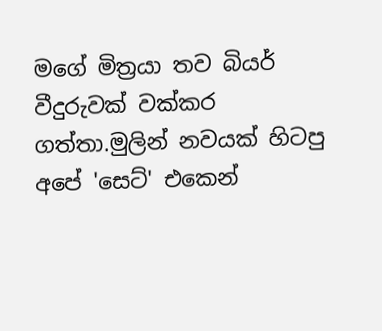මගේ මිත්‍රයා තව බියර් වීදුරුවක් වක්කර ගත්තා.මුලින් නවයක් හිටපු අපේ 'සෙට්' එකෙන්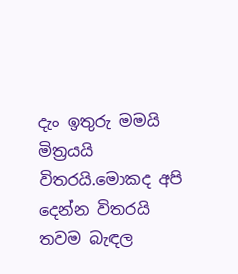දැං ඉතුරු මමයි මිත්‍රයයි විතරයි.මොකද අපි දෙන්න විතරයි තවම බැඳල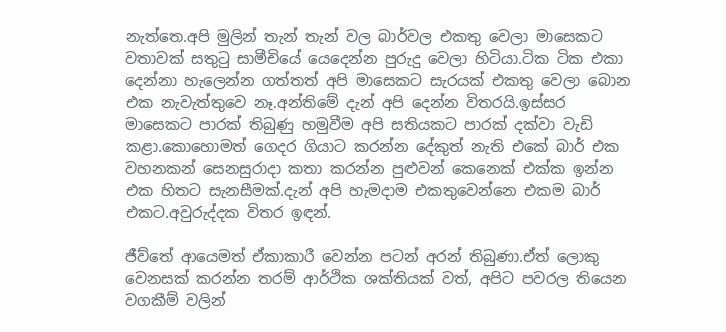නැත්තෙ.අපි මුලින් තැන් තැන් වල බාර්වල එකතු වෙලා මාසෙකට වතාවක් සතුටු සාමීචියේ යෙදෙන්න පුරුදු වෙලා හිටියා.ටික ටික එකා දෙන්නා හැලෙන්න ගත්තත් අපි මාසෙකට සැරයක් එකතු වෙලා බොන එක නැවැත්තුවෙ නෑ.අන්තිමේ දැන් අපි දෙන්න විතරයි.ඉස්සර මාසෙකට පාරක් තිබුණු හමුවීම අපි සතියකට පාරක් දක්වා වැඩි කළා.කොහොමත් ගෙදර ගියාට කරන්න දේකුත් නැති එකේ බාර් එක වහනකන් සෙනසුරාදා කතා කරන්න පුළුවන් කෙනෙක් එක්ක ඉන්න එක හිතට සැනසීමක්.දැන් අපි හැමදාම එකතුවෙන්නෙ එකම බාර් එකට.අවුරුද්දක විතර ඉඳන්.

ජීව්තේ ආයෙමත් ඒකාකාරී වෙන්න පටන් අරන් තිබුණා.ඒත් ලොකු වෙනසක් කරන්න තරම් ආර්ථික ශක්තියක් වත්, අපිට පවරල තියෙන වගකීම් වලින්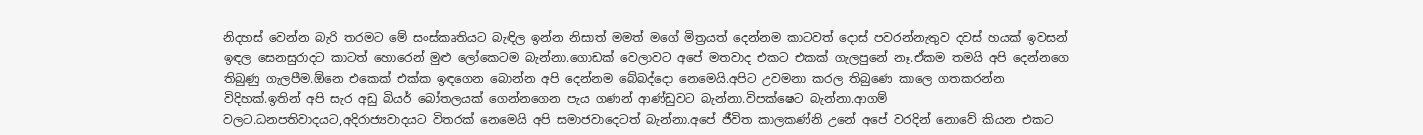නිදහස් වෙන්න බැරි තරමට මේ සංස්කෘතියට බැඳිල ඉන්න නිසාත් මමත් මගේ මිත්‍රයත් දෙන්නම කාටවත් දොස් පවරන්නැතුව දවස් හයක් ඉවසන් ඉඳල සෙනසුරාදට කාටත් හොරෙන් මුළු ලෝකෙටම බැන්නා.ගොඩක් වෙලාවට අපේ මතවාද එකට එකක් ගැලපුනේ නෑ.ඒකම තමයි අපි දෙන්නගෙ තිබුණු ගැලපීම.ඕනෙ එකෙක් එක්ක ඉඳගෙන බොන්න අපි දෙන්නම බේබද්දො නෙමෙයි.අපිට උවමනා කරල තිබුණෙ කාලෙ ගතකරන්න විදිහක්.ඉතින් අපි සැර අඩු බියර් බෝතලයක් ගෙන්නගෙන පැය ගණන් ආණ්ඩුවට බැන්නා.විපක්ෂෙට බැන්නා.ආගම් වලට.ධනපතිවාදයට,අදිරාජ්‍යවාදයට විතරක් නෙමෙයි අපි සමාජවාදෙටත් බැන්නා.අපේ ජීවිත කාලකණ්නි උනේ අපේ වරදින් නොවේ කියන එකට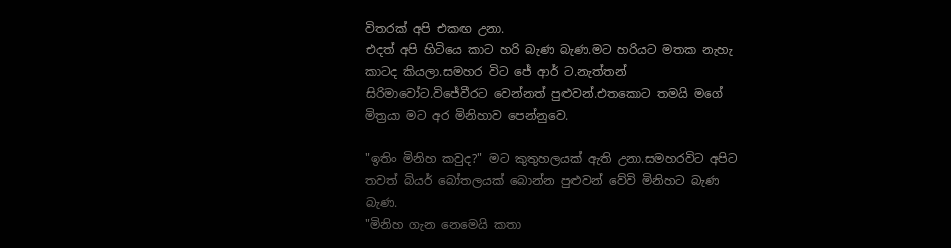විතරක් අපි එකඟ උනා.
එදත් අපි හිටියෙ කාට හරි බැණ බැණ.මට හරියට මතක නැහැ කාටද කියලා.සමහර විට ජේ ආර් ට.නැත්තන් සිරිමාවෝට.විජේවීරට වෙන්නත් පුළුවන්.එතකොට තමයි මගේ මිත්‍රයා මට අර මිනිහාව පෙන්නුවෙ.

"ඉතිං මිනිහ කවුද?" මට කුතුහලයක් ඇති උනා.සමහරවිට අපිට තවත් බියර් බෝතලයක් බොන්න පුළුවන් වේවි මිනිහට බැණ බැණ.
"මිනිහ ගැන නෙමෙයි කතා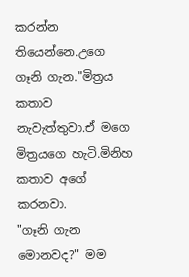කරන්න තියෙන්නෙ.උගෙ ගෑනි ගැන."මිත්‍රය කතාව නැවැත්තුවා.ඒ මගෙ මිත්‍රයගෙ හැටි.මිනිහ කතාව අගේ කරනවා.
"ගෑනි ගැන මොනවද?" මම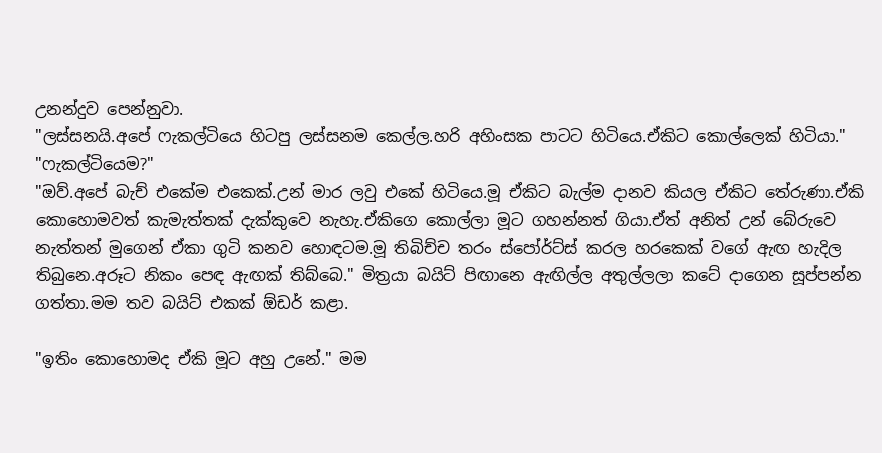උනන්දුව පෙන්නුවා.
"ලස්සනයි.අපේ ෆැකල්ටියෙ හිටපු ලස්සනම කෙල්ල.හරි අහිංසක පාටට හිටියෙ.ඒකිට කොල්ලෙක් හිටියා."
"ෆැකල්ටියෙම?"
"ඔව්.අපේ බැච් එකේම එකෙක්.උන් මාර ලවු එකේ හිටියෙ.මූ ඒකිට බැල්ම දානව කියල ඒකිට තේරුණා.ඒකි කොහොමවත් කැමැත්තක් දැක්කුවෙ නැහැ.ඒකිගෙ කොල්ලා මූට ගහන්නත් ගියා.ඒත් අනිත් උන් බේරුවෙ නැත්තන් මුගෙන් ඒකා ගුටි කනව හොඳටම.මූ තිබිච්ච තරං ස්පෝර්ට්ස් කරල හරකෙක් වගේ ඇඟ හැදිල තිබුනෙ.අරූට නිකං පෙඳ ඇඟක් තිබ්බෙ." මිත්‍රයා බයිට් පිඟානෙ ඇඟිල්ල අතුල්ලලා කටේ දාගෙන සූප්පන්න ගත්තා.මම තව බයිට් එකක් ඕඩර් කළා.

"ඉතිං කොහොමද ඒකි මූට අහු උනේ." මම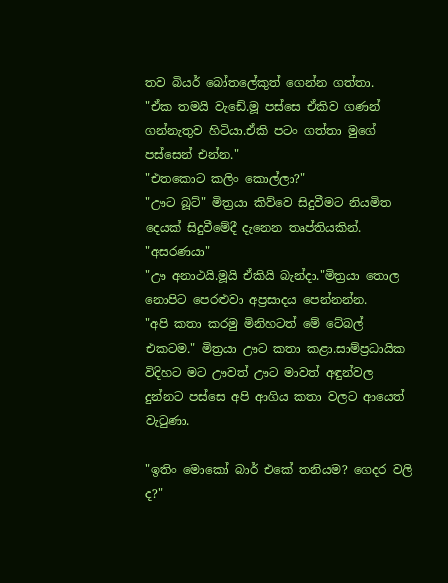තව බියර් බෝතලේකුත් ගෙන්න ගත්තා.
"ඒක තමයි වැඩේ.මූ පස්සෙ ඒකිව ගණන් ගන්නැතුව හිටියා.ඒකි පටං ගත්තා මුගේ පස්සෙන් එන්න."
"එතකොට කලිං කොල්ලා?"
"ඌට බූට්" මිත්‍රයා කිව්වෙ සිදුවීමට නියමිත දෙයක් සිදුවීමේදී දැනෙන තෘප්තියකින්.
"අසරණයා"
"ඌ අනාථයි.මූයි ඒකියි බැන්දා."මිත්‍රයා තොල නොපිට පෙරළුවා අප්‍රසාදය පෙන්නන්න.
"අපි කතා කරමු මිනිහටත් මේ ටේබල් එකටම." මිත්‍රයා ඌට කතා කළා.සාම්ප්‍රධායික විදිහට මට ඌවත් ඌට මාවත් අඳුන්වල දුන්නට පස්සෙ අපි ආගිය කතා වලට ආයෙත් වැටුණා.

"ඉතිං මොකෝ බාර් එකේ තනියම? ගෙදර වලි ද?"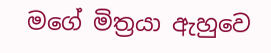මගේ මිත්‍රයා ඇහුවෙ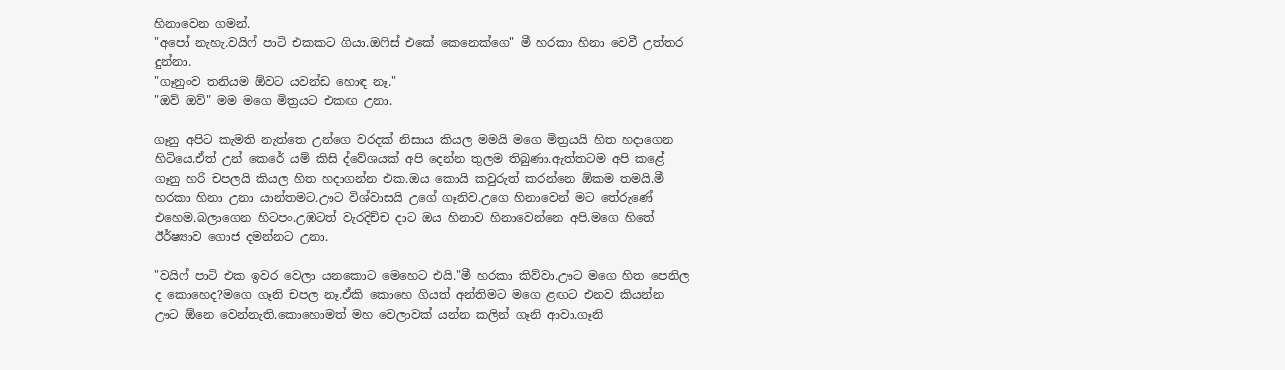හිනාවෙන ගමන්.
"අපෝ නැහැ.වයිෆ් පාටි එකකට ගියා.ඔෆිස් එකේ කෙනෙක්ගෙ" මී හරකා හිනා වෙවී උත්තර දුන්නා.
"ගෑනුංව තනියම ඕවට යවන්ඩ හොඳ නෑ."
"ඔව් ඔව්" මම මගෙ මිත්‍රයට එකඟ උනා.

ගෑනු අපිට කැමති නැත්තෙ උන්ගෙ වරදක් නිසාය කියල මමයි මගෙ මිත්‍රයයි හිත හදාගෙන හිටියෙ.ඒත් උන් කෙරේ යම් කිසි ද්වේශයක් අපි දෙන්න තුලම තිබුණා.ඇත්තටම අපි කළේ ගෑනු හරි චපලයි කියල හිත හදාගන්න එක.ඔය කොයි කවුරුත් කරන්නෙ ඕකම තමයි.මී හරකා හිනා උනා යාන්තමට.ඌට විශ්වාසයි උගේ ගෑනිව.උගෙ හිනාවෙන් මට තේරුණේ එහෙම.බලාගෙන හිටපං.උඹටත් වැරදිච්ච දාට ඔය හිනාව හිනාවෙන්නෙ අපි.මගෙ හිතේ ඊර්ෂ්‍යාව ගොජ දමන්නට උනා.

"වයිෆ් පාටි එක ඉවර වෙලා යනකොට මෙහෙට එයි."මී හරකා කිව්වා.ඌට මගෙ හිත පෙනිල ද කොහෙද?මගෙ ගෑනි චපල නෑ.ඒකි කොහෙ ගියත් අන්තිමට මගෙ ළඟට එනව කියන්න ඌට ඕනෙ වෙන්නැති.කොහොමත් මහ වෙලාවක් යන්න කලින් ගෑනි ආවා.ගෑනි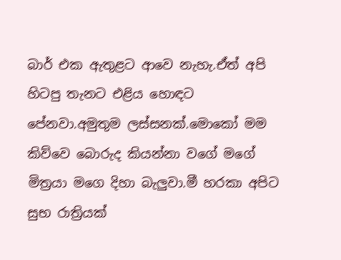බාර් එක ඇතුළට ආවෙ නැහැ.ඒත් අපි හිටපු තැනට එළිය හොඳට පේනවා.අමුතුම ලස්සනක්.මොකෝ මම කිව්වෙ බොරුද කියන්නා වගේ මගේ මිත්‍රයා මගෙ දිහා බැලුවා.මී හරකා අපිට සුභ රාත්‍රියක්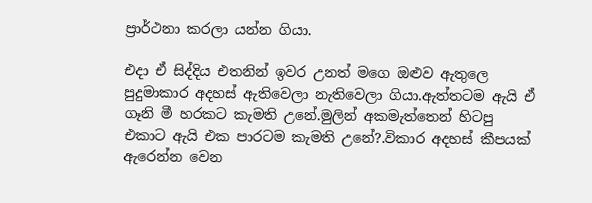ප්‍රාර්ථනා කරලා යන්න ගියා.

එදා ඒ සිද්දිය එතනින් ඉවර උනත් මගෙ ඔළුව ඇතුලෙ පුදුමාකාර අදහස් ඇතිවෙලා නැතිවෙලා ගියා.ඇත්තටම ඇයි ඒ ගෑනි මී හරකට කැමති උනේ.මුලින් අකමැත්තෙන් හිටපු එකාට ඇයි එක පාරටම කැමති උනේ?.විකාර අදහස් කීපයක් ඇරෙන්න වෙන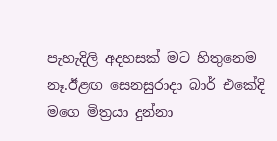පැහැදිලි අදහසක් මට හිතුනෙම නෑ.ඊළඟ සෙනසුරාදා බාර් එකේදි මගෙ මිත්‍රයා දුන්නා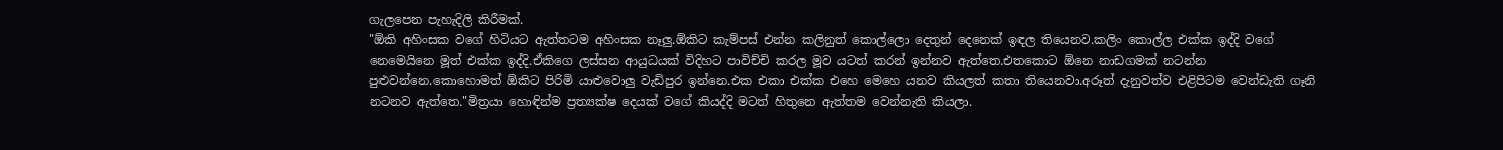ගැලපෙන පැහැදිලි කිරීමක්.
"ඕකි අහිංසක වගේ හිටියට ඇත්තටම අහිංසක නෑලු.ඕකිට කැම්පස් එන්න කලිනුත් කොල්ලො දෙතුන් දෙනෙක් ඉඳල තියෙනව.කලිං කොල්ල එක්ක ඉද්දි වගේ නෙමෙයිනෙ මූත් එක්ක ඉද්දි.ඒකිගෙ ලස්සන ආයුධයක් විදිහට පාවිච්චි කරල මූව යටත් කරන් ඉන්නව ඇත්තෙ.එතකොට ඕනෙ නාඩගමක් නටන්න පුළුවන්නෙ.කොහොමත් ඕකිට පිරිමි යාළුවොලු වැඩිපුර ඉන්නෙ.එක එකා එක්ක එහෙ මෙහෙ යනව කියලත් කතා තියෙනවා.අරූත් දැනුවත්ව එළිපිටම වෙන්ඩැති ගෑනි නටනව ඇත්තෙ."මිත්‍රයා හොඳින්ම ප්‍රත්‍යක්ෂ දෙයක් වගේ කියද්දි මටත් හිතුනෙ ඇත්තම වෙන්නැති කියලා.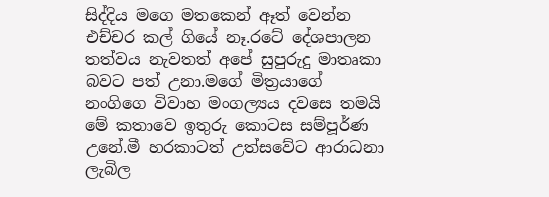සිද්දිය මගෙ මතකෙන් ඈත් වෙන්න එච්චර කල් ගියේ නෑ.රටේ දේශපාලන තත්වය නැවතත් අපේ සුපුරුදු මාතෘකා බවට පත් උනා.මගේ මිත්‍රයාගේ නංගිගෙ විවාහ මංගල්‍යය දවසෙ තමයි මේ කතාවෙ ඉතුරු කොටස සම්පූර්ණ උනේ.මී හරකාටත් උත්සවේට ආරාධනා ලැබිල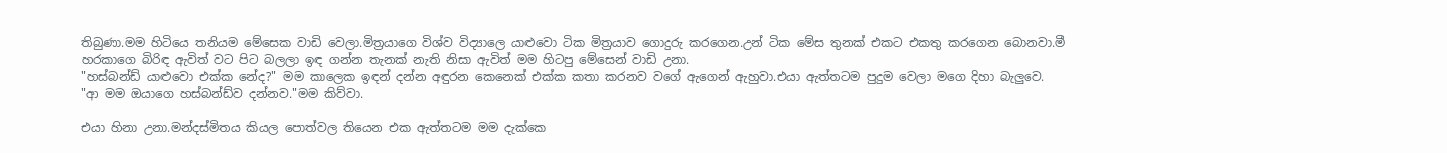තිබුණා.මම හිටියෙ තනියම මේසෙක වාඩි වෙලා.මිත්‍රයාගෙ විශ්ව විද්‍යාලෙ යාළුවො ටික මිත්‍රයාව ගොදුරු කරගෙන.උන් ටික මේස තුනක් එකට එකතු කරගෙන බොනවා.මී හරකාගෙ බිරිඳ ඇවිත් වට පිට බලලා ඉඳ ගන්න තැනක් නැති නිසා ඇවිත් මම හිටපු මේසෙන් වාඩි උනා.
"හස්බන්ඩ් යාළුවො එක්ක නේද?" මම කාලෙක ඉඳන් දන්න අඳුරන කෙනෙක් එක්ක කතා කරනව වගේ ඇගෙන් ඇහුවා.එයා ඇත්තටම පුදුම වෙලා මගෙ දිහා බැලුවෙ.
"ආ මම ඔයාගෙ හස්බන්ඩ්ව දන්නව."මම කිව්වා.

එයා හිනා උනා.මන්දස්මිතය කියල පොත්වල තියෙන එක ඇත්තටම මම දැක්කෙ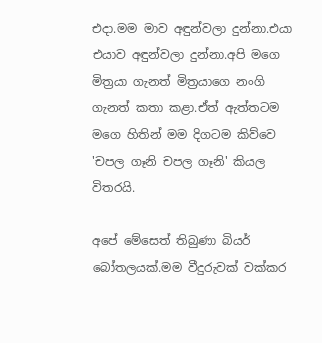එදා.මම මාව අඳුන්වලා දුන්නා.එයා එයාව අඳුන්වලා දුන්නා.අපි මගෙ මිත්‍රයා ගැනත් මිත්‍රයාගෙ නංගි ගැනත් කතා කළා.ඒත් ඇත්තටම මගෙ හිතින් මම දිගටම කිව්වෙ 'චපල ගෑනි චපල ගෑනි' කියල විතරයි.

අපේ මේසෙත් තිබුණා බියර් බෝතලයක්.මම වීදුරුවක් වක්කර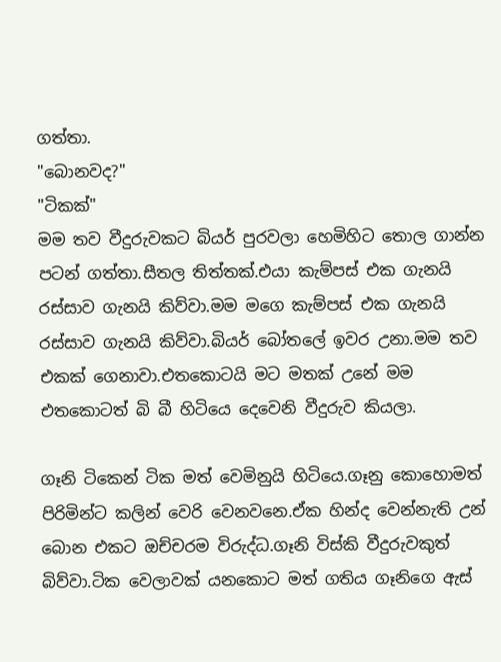ගත්තා.
"බොනවද?"
"ටිකක්"
මම තව වීදුරුවකට බියර් පුරවලා හෙමිහිට තොල ගාන්න පටන් ගත්තා.සීතල තිත්තක්.එයා කැම්පස් එක ගැනයි රස්සාව ගැනයි කිව්වා.මම මගෙ කැම්පස් එක ගැනයි රස්සාව ගැනයි කිව්වා.බියර් බෝතලේ ඉවර උනා.මම තව එකක් ගෙනාවා.එතකොටයි මට මතක් උනේ මම එතකොටත් බි බී හිටියෙ දෙවෙනි වීදුරුව කියලා.

ගෑනි ටිකෙන් ටික මත් වෙමිනුයි හිටියෙ.ගෑනු කොහොමත් පිරිමින්ට කලින් වෙරි වෙනවනෙ.ඒක හින්ද වෙන්නැති උන් බොන එකට ඔච්චරම විරුද්ධ.ගෑනි විස්කි වීදුරුවකුත් බිව්වා.ටික වෙලාවක් යනකොට මත් ගතිය ගෑනිගෙ ඇස්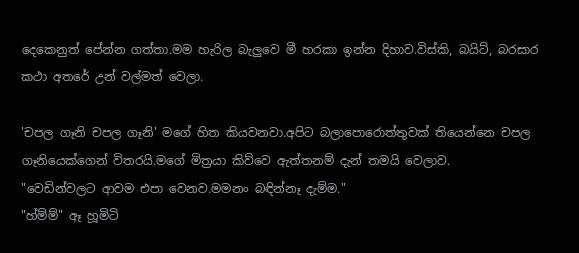දෙකෙනුත් පේන්න ගත්තා.මම හැරිල බැලුවෙ මී හරකා ඉන්න දිහාව.විස්කි, බයිට්, බරසාර කථා අතරේ උන් වල්මත් වෙලා.

'චපල ගෑනි චපල ගෑනි' මගේ හිත කියවනවා.අපිට බලාපොරොත්තුවක් තියෙන්නෙ චපල ගෑනියෙක්ගෙන් විතරයි.මගේ මිත්‍රයා කිව්වෙ ඇත්තනම් දැන් තමයි වෙලාව.
"වෙඩින්වලට ආවම එපා වෙනව.මමනං බඳින්නෑ දැම්ම."
"හ්ම්ම්" ඈ හූමිටි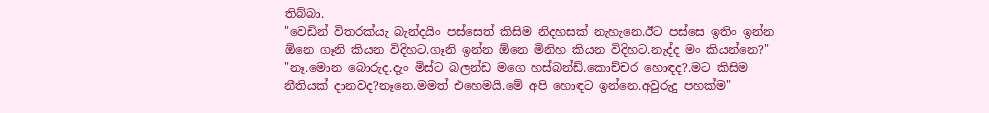තිබ්බා.
"වෙඩින් විතරක්යැ බැන්දයිං පස්සෙත් කිසිම නිදහසක් නැහැනෙ.ඊට පස්සෙ ඉතිං ඉන්න ඕනෙ ගෑනි කියන විදිහට.ගෑනි ඉන්න ඕනෙ මිනිහ කියන විදිහට.නැද්ද මං කියන්නෙ?"
"නෑ.මොන බොරුද.දැං මිස්ට බලන්ඩ මගෙ හස්බන්ඩ්.කොච්චර හොඳද?.මට කිසිම නීතියක් දානවද?නෑනෙ.මමත් එහෙමයි.මේ අපි හොඳට ඉන්නෙ.අවුරුදු පහක්ම"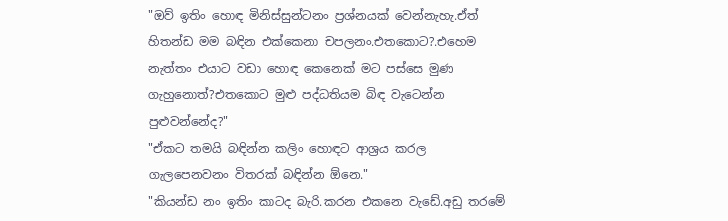"ඔව් ඉතිං හොඳ මිනිස්සුන්ටනං ප්‍රශ්නයක් වෙන්නැහැ.ඒත් හිතන්ඩ මම බඳින එක්කෙනා චපලනං.එතකොට?.එහෙම නැත්තං එයාට වඩා හොඳ කෙනෙක් මට පස්සෙ මුණ ගැහුනොත්?එතකොට මුළු පද්ධතියම බිඳ වැටෙන්න පුළුවන්නේද?"
"ඒකට තමයි බඳින්න කලිං හොඳට ආශ්‍රය කරල ගැලපෙනවනං විතරක් බඳින්න ඕනෙ."
"කියන්ඩ නං ඉතිං කාටද බැරි.කරන එකනෙ වැඩේ.අඩු තරමේ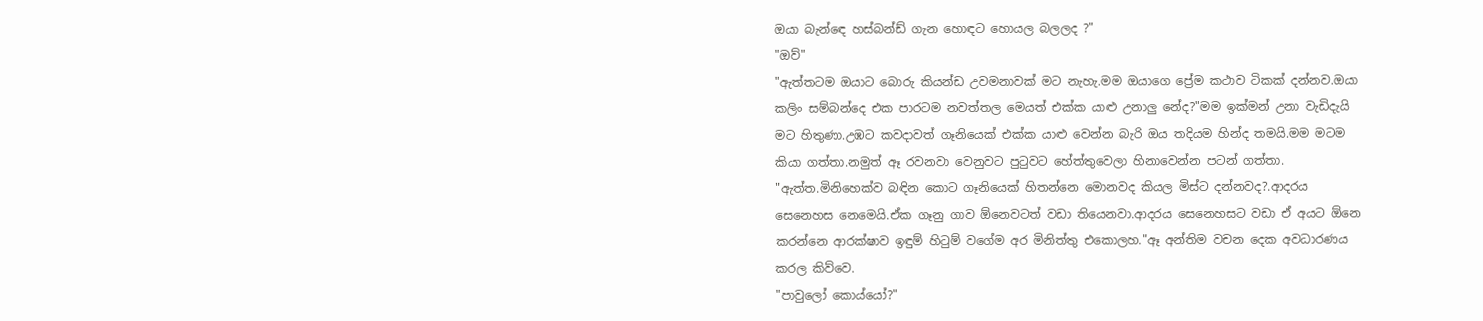ඔයා බැන්ඳෙ හස්බන්ඩ් ගැන හොඳට හොයල බලලද ?"
"ඔව්"
"ඇත්තටම ඔයාට බොරු කියන්ඩ උවමනාවක් මට නැහැ.මම ඔයාගෙ ප්‍රේම කථාව ටිකක් දන්නව.ඔයා කලිං සම්බන්දෙ එක පාරටම නවත්තල මෙයත් එක්ක යාළු උනාලු නේද?"මම ඉක්මන් උනා වැඩිදැයි මට හිතුණා.උඹට කවදාවත් ගෑනියෙක් එක්ක යාළු වෙන්න බැරි ඔය තදියම හින්ද තමයි.මම මටම කියා ගත්තා.නමුත් ඈ රවනවා වෙනුවට පුටුවට හේත්තුවෙලා හිනාවෙන්න පටන් ගත්තා.
"ඇත්ත.මිනිහෙක්ව බඳින කොට ගෑනියෙක් හිතන්නෙ මොනවද කියල මිස්ට දන්නවද?.ආදරය සෙනෙහස නෙමෙයි.ඒක ගෑනු ගාව ඕනෙවටත් වඩා තියෙනවා.ආදරය සෙනෙහසට වඩා ඒ අයට ඕනෙ කරන්නෙ ආරක්ෂාව ඉඳුම් හිටුම් වගේම අර මිනිත්තු එකොලහ."ඈ අන්තිම වචන දෙක අවධාරණය කරල කිව්වෙ.
"පාවුලෝ කොය්යෝ?"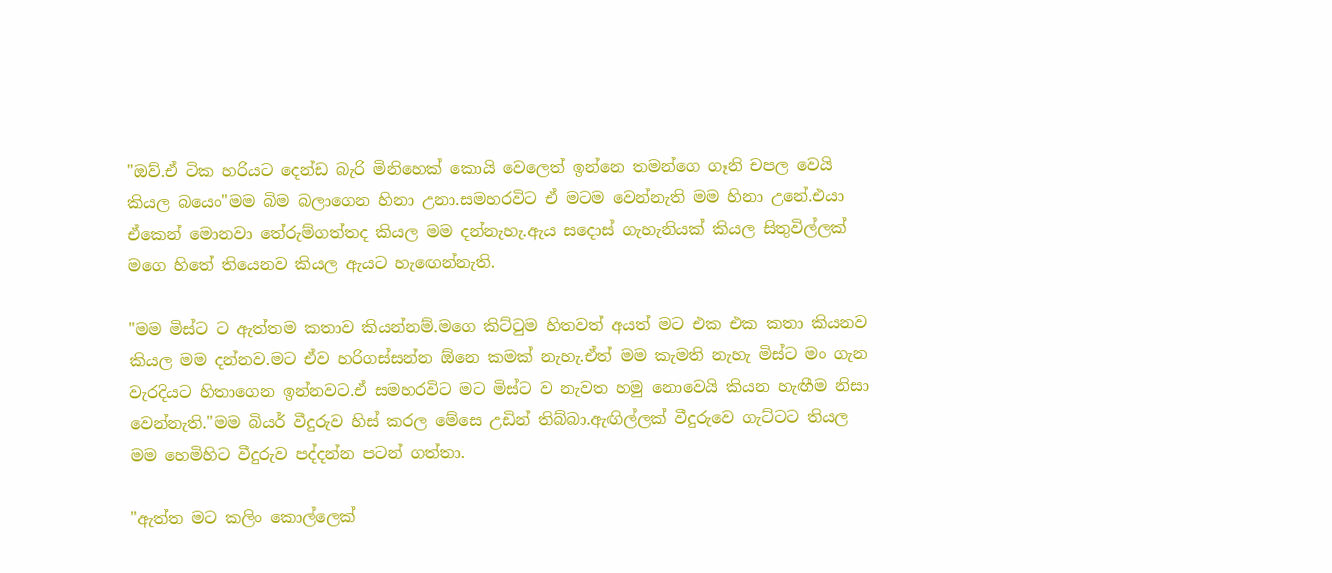"ඔව්.ඒ ටික හරියට දෙන්ඩ බැරි මිනිහෙක් කොයි වෙලෙත් ඉන්නෙ තමන්ගෙ ගෑනි චපල වෙයි කියල බයෙං"මම බිම බලාගෙන හිනා උනා.සමහරවිට ඒ මටම වෙන්නැති මම හිනා උනේ.එයා ඒකෙන් මොනවා තේරුම්ගත්තද කියල මම දන්නැහැ.ඇය සදොස් ගැහැනියක් කියල සිතුවිල්ලක් මගෙ හිතේ තියෙනව කියල ඇයට හැඟෙන්නැති.

"මම මිස්ට ට ඇත්තම කතාව කියන්නම්.මගෙ කිට්ටුම හිතවත් අයත් මට එක එක කතා කියනව කියල මම දන්නව.මට ඒව හරිගස්සන්න ඕනෙ කමක් නැහැ.ඒත් මම කැමති නැහැ මිස්ට මං ගැන වැරදියට හිතාගෙන ඉන්නවට.ඒ සමහරවිට මට මිස්ට ව නැවත හමු නොවෙයි කියන හැඟීම නිසා වෙන්නැති."මම බියර් වීදුරුව හිස් කරල මේසෙ උඩින් තිබ්බා.ඇඟිල්ලක් වීදුරුවෙ ගැට්ටට තියල මම හෙමිහිට වීදුරුව පද්දන්න පටන් ගත්තා.

"ඇත්ත මට කලිං කොල්ලෙක්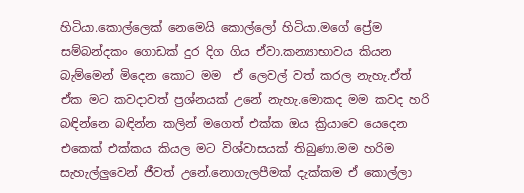හිටියා.කොල්ලෙක් නෙමෙයි කොල්ලෝ හිටියා.මගේ ප්‍රේම සම්බන්දකං ගොඩක් දුර දිග ගිය ඒවා.කන්‍යාභාවය කියන බැම්මෙන් මිදෙන කොට මම  ඒ ලෙවල් වත් කරල නැහැ.ඒත් ඒක මට කවදාවත් ප්‍රශ්නයක් උනේ නැහැ.මොකද මම කවද හරි බඳින්නෙ බඳින්න කලින් මගෙත් එක්ක ඔය ක්‍රියාවෙ යෙදෙන එකෙක් එක්කය කියල මට විශ්වාසයක් තිබුණා.මම හරිම සැහැල්ලුවෙන් ජීවත් උනේ.නොගැලපීමක් දැක්කම ඒ කොල්ලා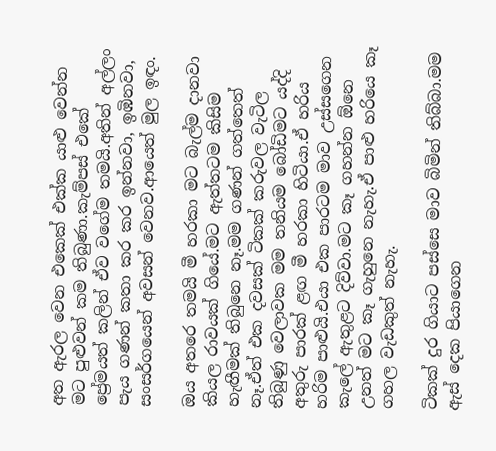අත ඇරල වෙන එකෙක් එක්ක යාළු වෙන්න මට පුළුවන් කම තිබුණා.කැම්පස් එකේ ප්‍රේමයත් කලින් ඒව වගේම තමයි.අතින් අල්ලං පැය ගණන් කතා කර කර ඉන්නවා, ඉඹිනවා, සංසර්ගයෙන් අවසන් වෙනව.ආයෙත් මුල ඉඳං.

ඔය අතරෙ තමයි මී හරකා මට බැල්ම දානවා කියල රාවයක් ගියේ.මට ඇත්තටම කිසිම හැඟීමක් තිබුනෙ නෑ.මම ගණන් ගත්තෙත් නෑ.ඒත් එක දවසක් ටිකක් කරුවල වැටිල තිබුණු වෙලාවක මම තනියම බෝඩිමට යද්දි අතුරු පාරක් ළඟ මී හරකා හිටියා.ඒ හරිය හරිම පාළුයි.එයා එක පාරටම මාව උස්සගෙන කැලේ ඇතුළට දිව්වා.මට කෑ ගහන්න ඕනෙ උනත් මට කෑ ගැහුනෙ නැහැ.ඒ පාළු හරියෙ කෑ ගහල වැඩකුත් නැහැ.

ටිකක් දුර ගියාට පස්සෙ මාව බිමින් තිබ්බා.මම ඇස් දෙක පියාගෙන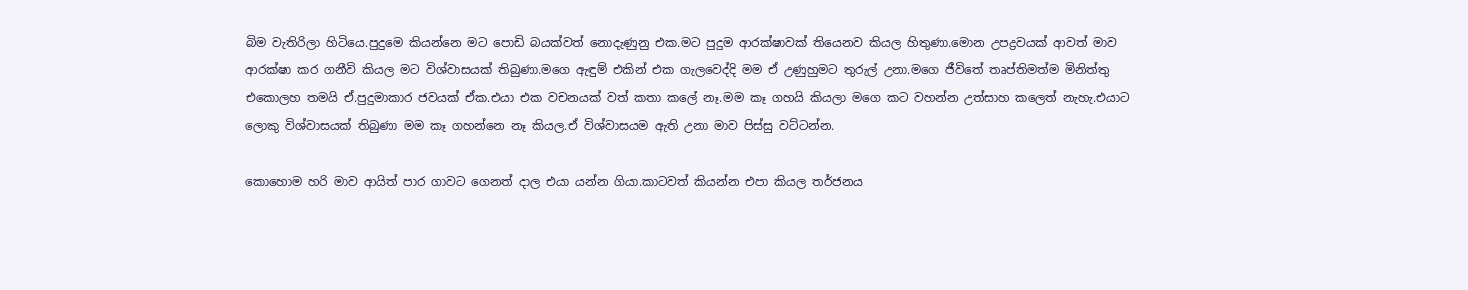බිම වැතිරිලා හිටියෙ.පුදුමෙ කියන්නෙ මට පොඩි බයක්වත් නොදැණුනු එක.මට පුදුම ආරක්ෂාවක් තියෙනව කියල හිතුණා.මොන උපද්‍රවයක් ආවත් මාව ආරක්ෂා කර ගනීවි කියල මට විශ්වාසයක් තිබුණා.මගෙ ඇඳුම් එකින් එක ගැලවෙද්දි මම ඒ උණුහුමට තුරුල් උනා.මගෙ ජීවිතේ තෘප්තිමත්ම මිනිත්තු එකොලහ තමයි ඒ.පුදුමාකාර ජවයක් ඒක.එයා එක වචනයක් වත් කතා කලේ නෑ.මම කෑ ගහයි කියලා මගෙ කට වහන්න උත්සාහ කලෙත් නැහැ.එයාට ලොකු විශ්වාසයක් තිබුණා මම කෑ ගහන්නෙ නෑ කියල.ඒ විශ්වාසයම ඇති උනා මාව පිස්සු වට්ටන්න.

කොහොම හරි මාව ආයිත් පාර ගාවට ගෙනත් දාල එයා යන්න ගියා.කාටවත් කියන්න එපා කියල තර්ජනය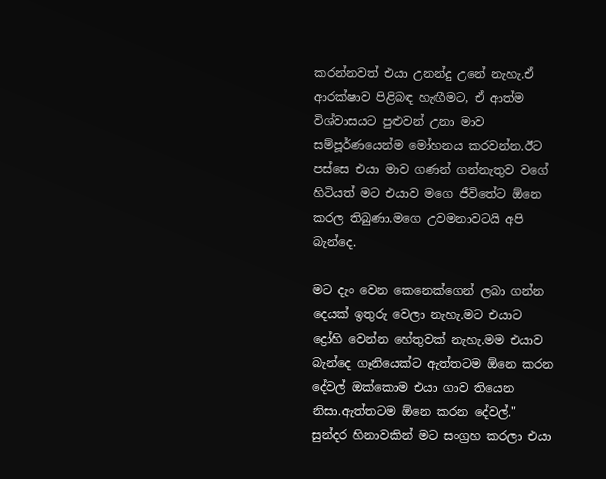කරන්නවත් එයා උනන්දු උනේ නැහැ.ඒ ආරක්ෂාව පිළිබඳ හැඟීමට, ඒ ආත්ම විශ්වාසයට පුළුවන් උනා මාව සම්පූර්ණයෙන්ම මෝහනය කරවන්න.ඊට පස්සෙ එයා මාව ගණන් ගන්නැතුව වගේ හිටියත් මට එයාව මගෙ ජීවිතේට ඕනෙ කරල තිබුණා.මගෙ උවමනාවටයි අපි බැන්දෙ.

මට දැං වෙන කෙනෙක්ගෙන් ලබා ගන්න දෙයක් ඉතුරු වෙලා නැහැ.මට එයාට ද්‍රෝහි වෙන්න හේතුවක් නැහැ.මම එයාව බැන්දෙ ගෑනියෙක්ට ඇත්තටම ඕනෙ කරන දේවල් ඔක්කොම එයා ගාව තියෙන නිසා.ඇත්තටම ඕනෙ කරන දේවල්." සුන්දර හිනාවකින් මට සංග්‍රහ කරලා එයා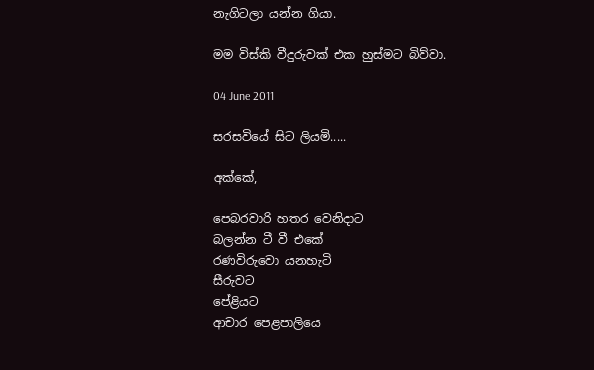නැගිටලා යන්න ගියා.

මම විස්කි වීදුරුවක් එක හුස්මට බිව්වා.

04 June 2011

සරසවියේ සිට ලියමි.....

අක්කේ,

පෙබරවාරි හතර වෙනිදාට
බලන්න ටී වී එකේ
රණවිරුවො යනහැටි
සීරුවට
පේළියට
ආචාර පෙළපාලියෙ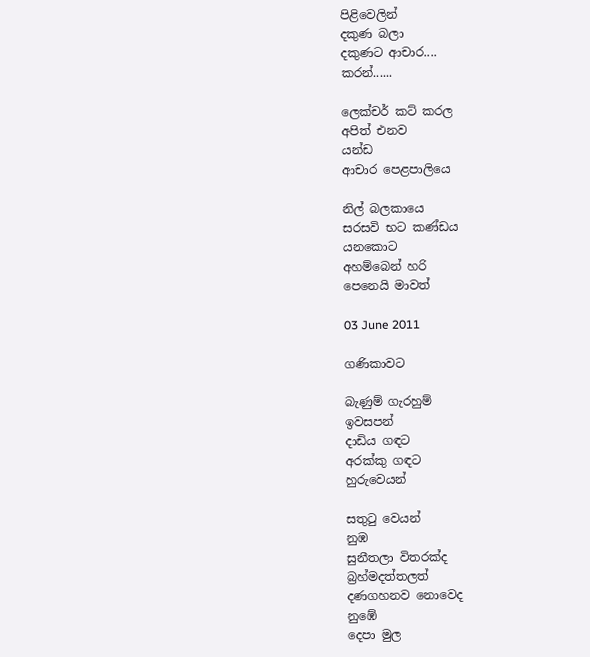පිළිවෙලින්
දකුණ බලා
දකුණට ආචාර....
කරන්......

ලෙක්චර් කට් කරල
අපිත් එනව
යන්ඩ
ආචාර පෙළපාලියෙ

නිල් බලකායෙ
සරසවි භට කණ්ඩය
යනකොට
අහම්බෙන් හරි
පෙනෙයි මාවත්

03 June 2011

ගණිකාවට

බැණුම් ගැරහුම්
ඉවසපන්
දාඩිය ගඳට
අරක්කු ගඳට
හුරුවෙයන්

සතුටු වෙයන්
නුඹ
සුනීතලා විතරක්ද
බ්‍රහ්මදත්තලත්
දණගහනව නොවෙද
නුඹේ
දෙපා මුල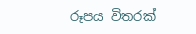රූපය විතරක්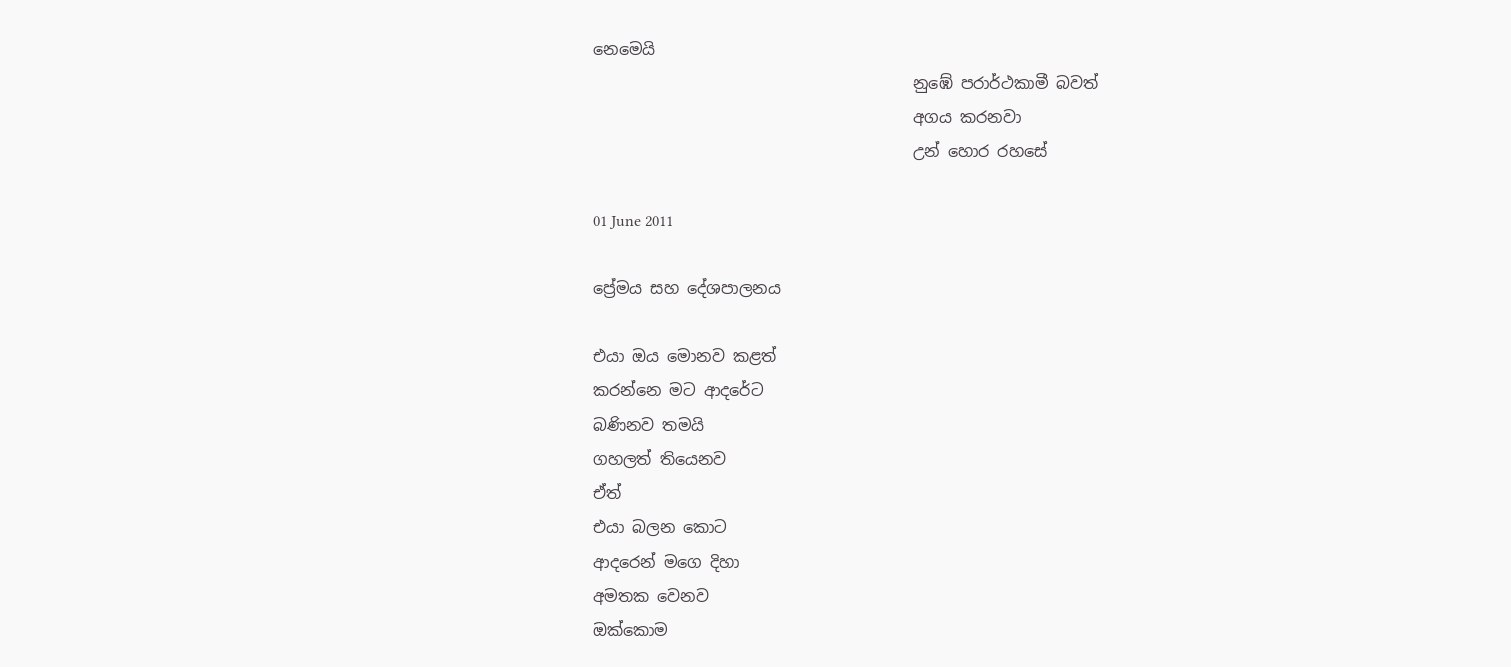නෙමෙයි
                                        නුඹේ පරාර්ථකාමී බවත්
                                        අගය කරනවා
                                        උන් හොර රහසේ

01 June 2011

ප්‍රේමය සහ දේශපාලනය

එයා ඔය මොනව කළත්
කරන්නෙ මට ආදරේට
බණිනව තමයි
ගහලත් තියෙනව
ඒත්
එයා බලන කොට
ආදරෙන් මගෙ දිහා
අමතක වෙනව
ඔක්කොම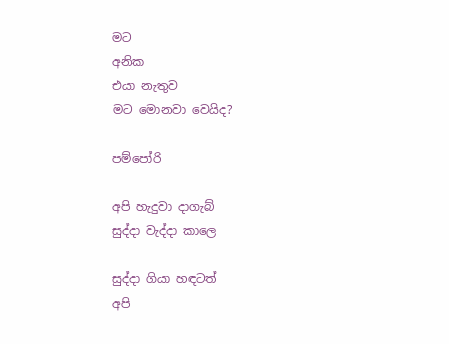මට
අනික
එයා නැතුව
මට මොනවා වෙයිද?

පම්පෝරි

අපි හැදුවා දාගැබ්
සුද්දා වැද්දා කාලෙ

සුද්දා ගියා හඳටත්
අපි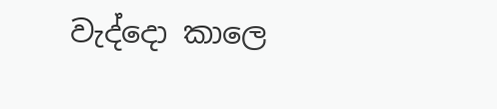වැද්දො කාලෙ